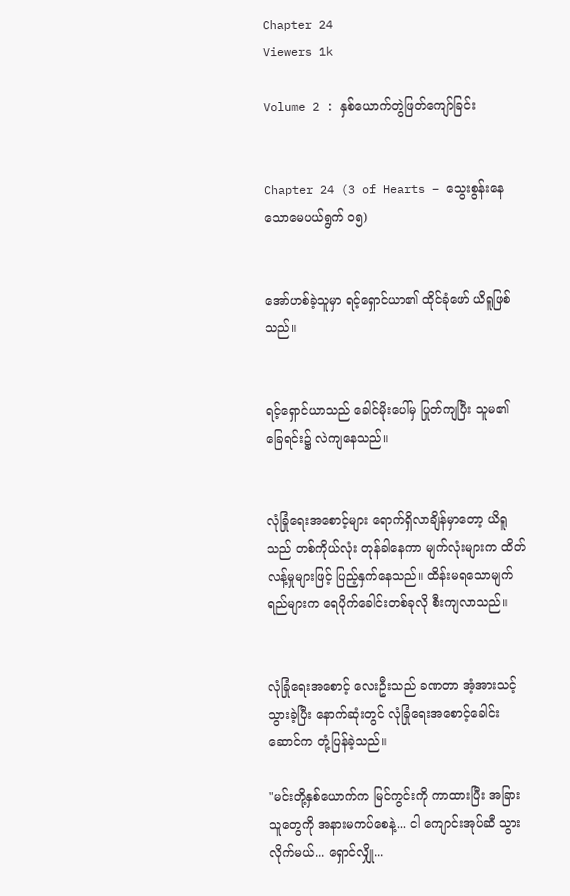Chapter 24
Viewers 1k

Volume 2 : နှစ်ယောက်တွဲဖြတ်ကျော်ခြင်း


Chapter 24 (3 of Hearts – သွေးစွန်းနေသောမေပယ်ရွက် ၀၅)


အော်ဟစ်ခဲ့သူမှာ ရင့်ရှောင်ယာ၏ ထိုင်ခုံဖော် ယိရူဖြစ်သည်။


ရင့်ရှောင်ယာသည် ခေါင်မိုးပေါ်မှ ပြုတ်ကျပြီး သူမ၏ခြေရင်း၌ လဲကျနေသည်။


လုံခြုံရေးအစောင့်များ ရောက်ရှိလာချိန်မှာတော့ ယိရူသည် တစ်ကိုယ်လုံး တုန်ခါနေကာ မျက်လုံးများက ထိတ်လန့်မှုများဖြင့် ပြည့်နှက်နေသည်။ ထိန်းမရသောမျက်ရည်များက ရေပိုက်ခေါင်းတစ်ခုလို စီးကျလာသည်။


လုံခြုံရေးအစောင့် လေးဦးသည် ခ‌ဏတာ အံ့အားသင့်သွားခဲ့ပြီး နောက်ဆုံးတွင် လုံခြုံရေးအစောင့်ခေါင်းဆောင်က တုံ့ပြန်ခဲ့သည်။

"မင်းတို့နှစ်ယောက်က မြင်ကွင်းကို ကာထားပြီး အခြားသူတွေကို အနားမကပ်စေနဲ့... ငါ ကျောင်းအုပ်ဆီ သွားလိုက်မယ်... ရှောင်လျှို...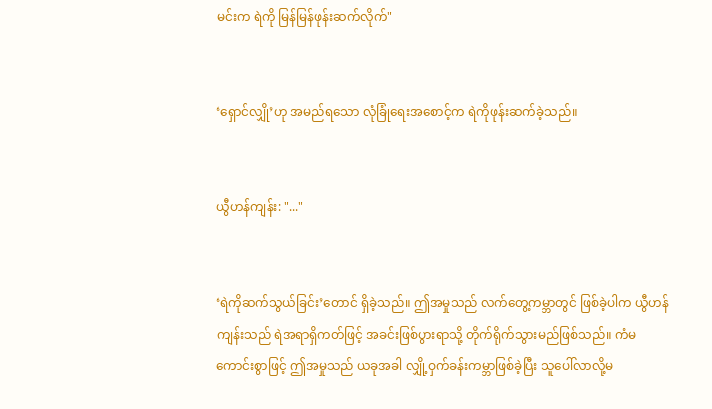မင်းက ရဲကို မြန်မြန်ဖုန်းဆက်လိုက်"


‘ရှောင်လျှို’ဟု အမည်ရသော လုံခြုံရေးအစောင့်က ရဲကိုဖုန်းဆက်ခဲ့သည်။


ယွီဟန်ကျန်း: "..."


‘ရဲကိုဆက်သွယ်ခြင်း’တောင် ရှိခဲ့သည်။ ဤအမှုသည် လက်တွေ့ကမ္ဘာတွင် ဖြစ်ခဲ့ပါက ယွီဟန်ကျန်းသည် ရဲအရာရှိကတ်ဖြင့် အခင်းဖြစ်ပွားရာသို့ တိုက်ရိုက်သွားမည်ဖြစ်သည်။ ကံမကောင်းစွာဖြင့် ဤအမှုသည် ယခုအခါ လျှို့ဝှက်ခန်းကမ္ဘာဖြစ်ခဲ့ပြီး သူပေါ်လာလို့မ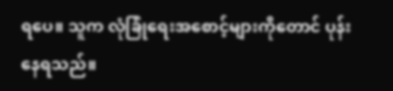ရပေ။ သူက လုံခြုံရေးအစောင့်များကိုတောင် ပုန်းနေရသည်။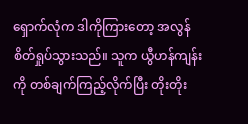ရှောက်လုံက ဒါကိုကြားတော့ အလွန်စိတ်ရှုပ်သွားသည်။ သူက ယွီဟန်ကျန်းကို တစ်ချက်ကြည့်လိုက်ပြီး တိုးတိုး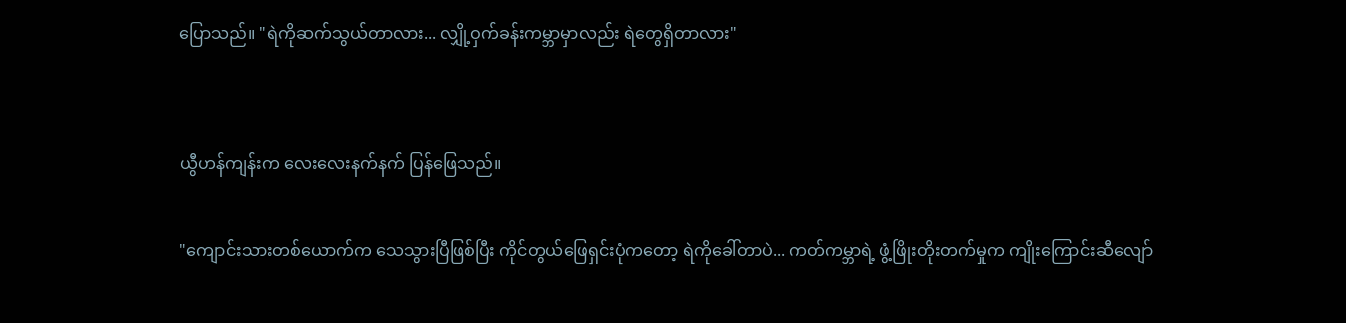ပြောသည်။ "ရဲကိုဆက်သွယ်တာလား... လျှို့ဝှက်ခန်းကမ္ဘာမှာလည်း ရဲတွေရှိတာလား"


ယွီဟန်ကျန်းက လေးလေးနက်နက် ပြန်ဖြေသည်။

"ကျောင်းသားတစ်ယောက်က သေသွားပြီဖြစ်ပြီး ကိုင်တွယ်ဖြေရှင်းပုံကတော့ ရဲကိုခေါ်တာပဲ... ကတ်ကမ္ဘာရဲ့ ဖွံ့ဖြိုးတိုးတက်မှုက ကျိုးကြောင်းဆီလျော်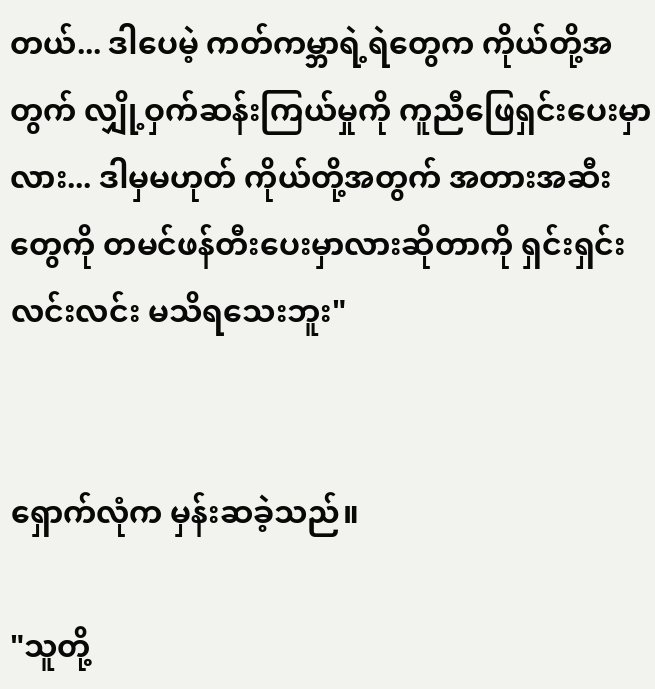တယ်... ဒါပေမဲ့ ကတ်ကမ္ဘာရဲ့ရဲတွေက ကိုယ်တို့အတွက် လျှို့ဝှက်ဆန်းကြယ်မှုကို ကူညီဖြေရှင်းပေးမှာလား... ဒါမှမဟုတ် ကိုယ်တို့အတွက် အတားအဆီးတွေကို တမင်ဖန်တီးပေးမှာလားဆိုတာကို ရှင်းရှင်းလင်းလင်း မသိရသေးဘူး"


ရှောက်လုံက မှန်းဆခဲ့သည်။

"သူတို့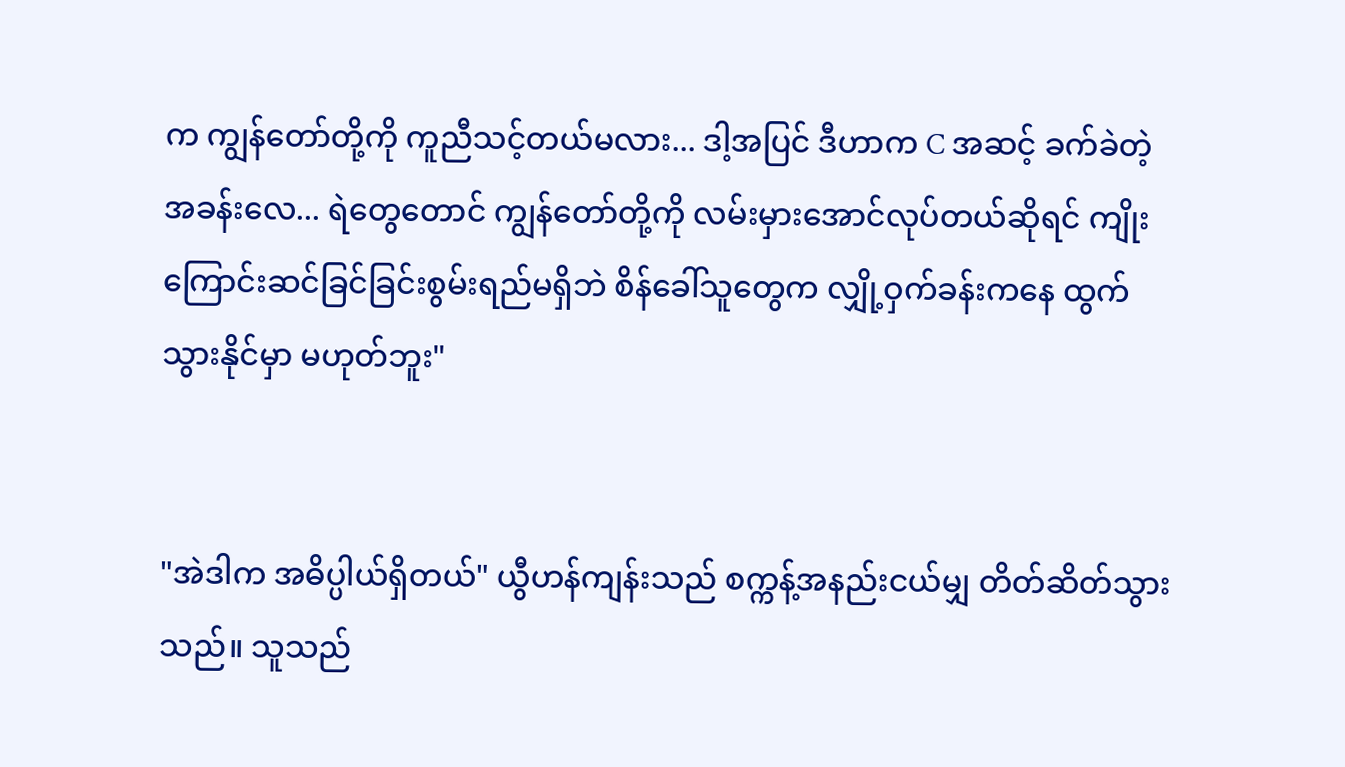က ကျွန်တော်တို့ကို ကူညီသင့်တယ်မလား... ဒါ့အပြင် ဒီဟာက C အဆင့် ခက်ခဲတဲ့အခန်းလေ... ရဲတွေတောင် ကျွန်တော်တို့ကို လမ်းမှားအောင်လုပ်တယ်ဆိုရင် ကျိုးကြောင်းဆင်ခြင်ခြင်းစွမ်းရည်မရှိဘဲ စိန်ခေါ်သူတွေက လျှို့ဝှက်ခန်းကနေ ထွက်သွားနိုင်မှာ မဟုတ်ဘူး"


"အဲဒါက အဓိပ္ပါယ်ရှိတယ်" ယွီဟန်ကျန်းသည် စက္ကန့်အနည်းငယ်မျှ တိတ်ဆိတ်သွားသည်။ သူသည်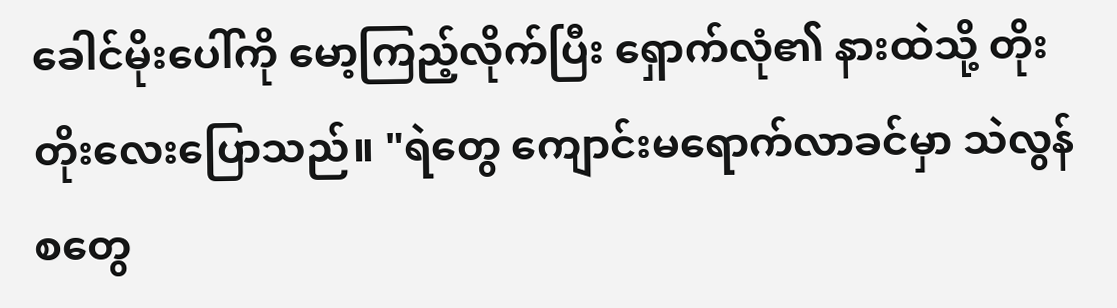ခေါင်မိုးပေါ်ကို မော့ကြည့်လိုက်ပြီး ရှောက်လုံ၏ နားထဲသို့ တိုးတိုးလေးပြောသည်။ "ရဲတွေ ကျောင်းမရောက်လာခင်မှာ သဲလွန်စတွေ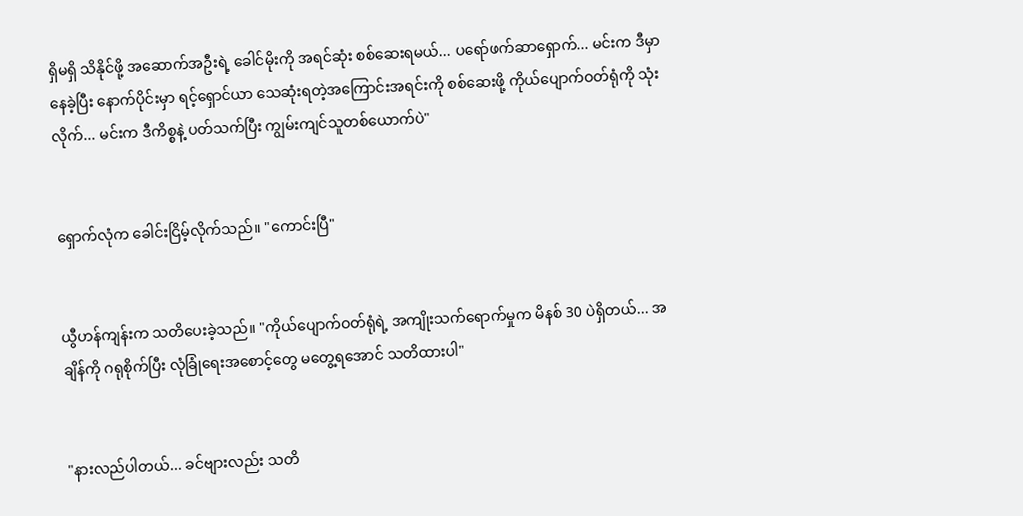ရှိမရှိ သိနိုင်ဖို့ အဆောက်အဦးရဲ့ ခေါင်မိုးကို အရင်ဆုံး စစ်ဆေးရမယ်... ပရော်ဖက်ဆာရှောက်... မင်းက ဒီမှာနေခဲ့ပြီး နောက်ပိုင်းမှာ ရင့်ရှောင်ယာ သေဆုံးရတဲ့အကြောင်းအရင်းကို စစ်ဆေးဖို့ ကိုယ်ပျောက်ဝတ်ရုံကို သုံးလိုက်... မင်းက ဒီကိစ္စနဲ့ ပတ်သက်ပြီး ကျွမ်းကျင်သူတစ်ယောက်ပဲ"


ရှောက်လုံက ခေါင်းငြိမ့်လိုက်သည်။ "ကောင်းပြီ"


ယွီဟန်ကျန်းက သတိပေးခဲ့သည်။ "ကိုယ်ပျောက်ဝတ်ရုံရဲ့ အကျိုးသက်ရောက်မှုက မိနစ် 30 ပဲရှိတယ်... အချိန်ကို ဂရုစိုက်ပြီး လုံခြုံရေးအစောင့်တွေ မတွေ့ရအောင် သတိထားပါ"


"နားလည်ပါတယ်... ခင်ဗျားလည်း သတိ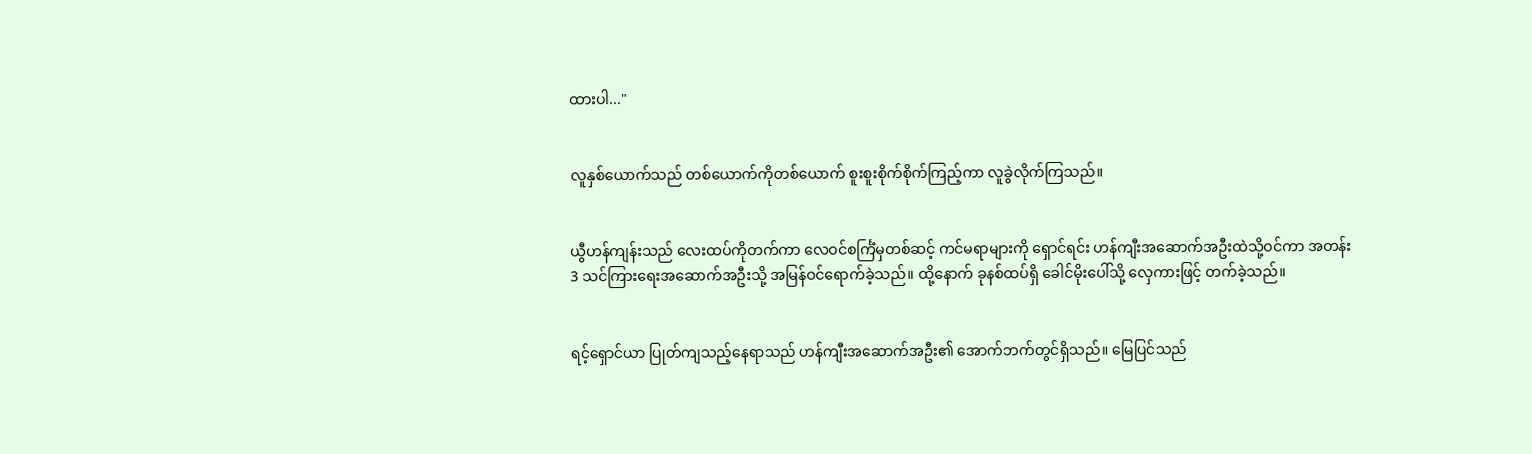ထားပါ..."


လူနှစ်ယောက်သည် တစ်ယောက်ကိုတစ်ယောက် စူးစူးစိုက်စိုက်ကြည့်ကာ လူခွဲလိုက်ကြသည်။


ယွီဟန်ကျန်းသည် လေးထပ်ကိုတက်ကာ လေဝင်စင်္ကြံမှတစ်ဆင့် ကင်မရာများကို ရှောင်ရင်း ဟန်ကျီးအဆောက်အဦးထဲသို့ဝင်ကာ အတန်း 3 သင်ကြားရေးအဆောက်အဦးသို့ အမြန်ဝင်ရောက်ခဲ့သည်။ ထို့နောက် ခုနစ်ထပ်ရှိ ခေါင်မိုးပေါ်သို့ လှေကားဖြင့် တက်ခဲ့သည်။


ရင့်ရှောင်ယာ ပြုတ်ကျသည့်နေရာသည် ဟန်ကျီးအဆောက်အဦး၏ အောက်ဘက်တွင်ရှိသည်။ မြေပြင်သည်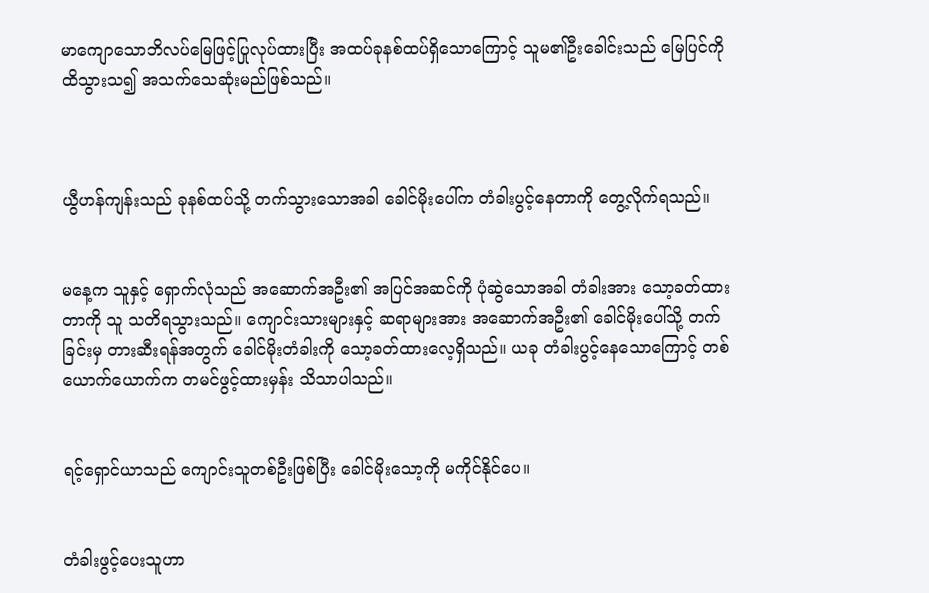မာကျောသောဘိလပ်မြေဖြင့်ပြုလုပ်ထားပြီး အထပ်ခုနစ်ထပ်ရှိသောကြောင့် သူမ၏ဦးခေါင်းသည် မြေပြင်ကိုထိသွားသ၍ အသက်သေဆုံးမည်ဖြစ်သည်။



ယွီဟန်ကျန်းသည် ခုနစ်ထပ်သို့ တက်သွားသောအခါ ခေါင်မိုးပေါ်က တံခါးပွင့်နေတာကို တွေ့လိုက်ရသည်။


မနေ့က သူနှင့် ရှောက်လုံသည် အဆောက်အဦး၏ အပြင်အဆင်ကို ပုံဆွဲသောအခါ တံခါးအား သော့ခတ်ထားတာကို သူ သတိရသွားသည်။ ကျောင်းသားများနှင့် ဆရာများအား အဆောက်အဦး၏ ခေါင်မိုးပေါ်သို့ တက်ခြင်းမှ တားဆီးရန်အတွက် ခေါင်မိုးတံခါးကို သော့ခတ်ထားလေ့ရှိသည်။ ယခု တံခါးပွင့်နေသောကြောင့် တစ်ယောက်ယောက်က တမင်ဖွင့်ထားမှန်း သိသာပါသည်။


ရင့်ရှောင်ယာသည် ကျောင်းသူတစ်ဦးဖြစ်ပြီး ခေါင်မိုးသော့ကို မကိုင်နိုင်ပေ။


တံခါးဖွင့်ပေးသူဟာ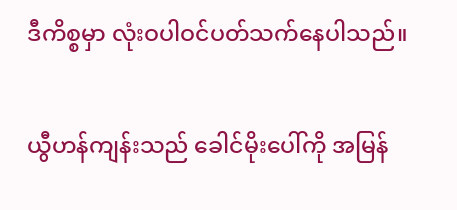ဒီကိစ္စမှာ လုံးဝပါဝင်ပတ်သက်နေပါသည်။


ယွီဟန်ကျန်းသည် ခေါင်မိုးပေါ်ကို အမြန်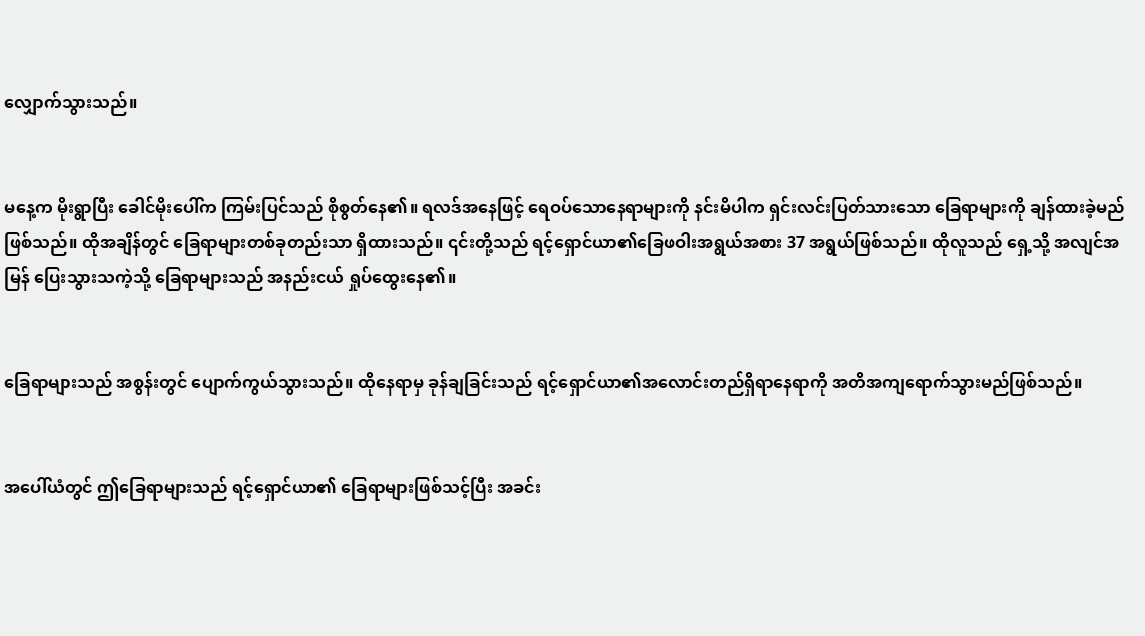လျှောက်သွားသည်။


မနေ့က မိုးရွာပြီး ခေါင်မိုးပေါ်က ကြမ်းပြင်သည် စိုစွတ်နေ၏။ ရလဒ်အနေဖြင့် ရေဝပ်သောနေရာများကို နင်းမိပါက ရှင်းလင်းပြတ်သားသော ခြေရာများကို ချန်ထားခဲ့မည်ဖြစ်သည်။ ထိုအချိန်တွင် ခြေရာများတစ်ခုတည်းသာ ရှိထားသည်။ ၎င်းတို့သည် ရင့်ရှောင်ယာ၏ခြေဖဝါးအရွယ်အစား 37 အရွယ်ဖြစ်သည်။ ထိုလူသည် ရှေ့သို့ အလျင်အမြန် ပြေးသွားသကဲ့သို့ ခြေရာများသည် အနည်းငယ် ရှုပ်ထွေးနေ၏။


ခြေရာများသည် အစွန်းတွင် ပျောက်ကွယ်သွားသည်။ ထိုနေရာမှ ခုန်ချခြင်းသည် ရင့်ရှောင်ယာ၏အလောင်းတည်ရှိရာနေရာကို အတိအကျရောက်သွားမည်ဖြစ်သည်။


အပေါ်ယံတွင် ဤခြေရာများသည် ရင့်ရှောင်ယာ၏ ခြေရာများဖြစ်သင့်ပြီး အခင်း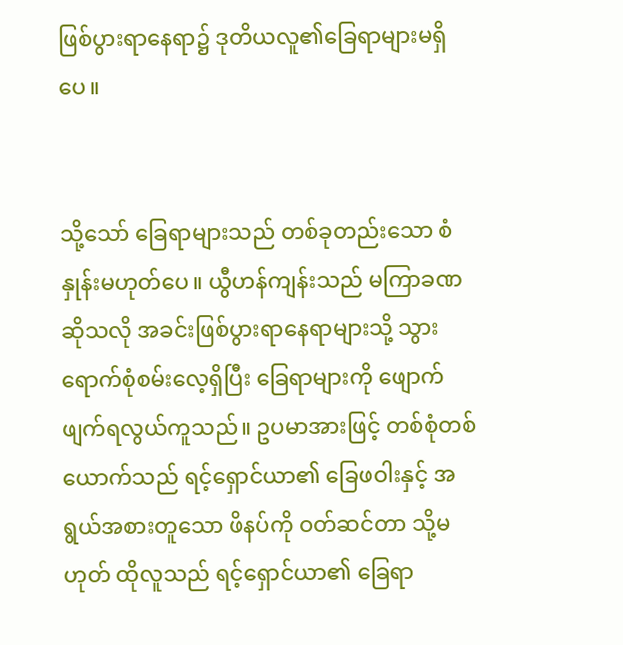ဖြစ်ပွားရာနေရာ၌ ဒုတိယလူ၏ခြေရာများမရှိပေ။


သို့သော် ခြေရာများသည် တစ်ခုတည်းသော စံနှုန်းမဟုတ်ပေ။ ယွီဟန်ကျန်းသည် မကြာခဏဆိုသလို အခင်းဖြစ်ပွားရာနေရာများသို့ သွားရောက်စုံစမ်းလေ့ရှိပြီး ခြေရာများကို ဖျောက်ဖျက်ရလွယ်ကူသည်။ ဥပမာအားဖြင့် တစ်စုံတစ်ယောက်သည် ရင့်ရှောင်ယာ၏ ခြေဖဝါးနှင့် အရွယ်အစားတူသော ဖိနပ်ကို ဝတ်ဆင်တာ သို့မဟုတ် ထိုလူသည် ရင့်ရှောင်ယာ၏ ခြေရာ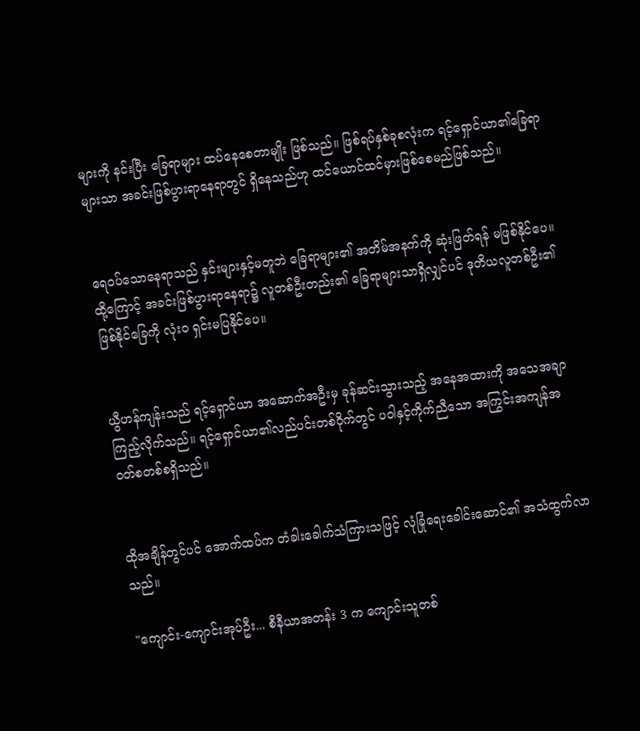များကို နင်းပြီး ခြေရာများ ထပ်နေစေတာမျိုး ဖြစ်သည်။ ဖြစ်ရပ်နှစ်ခုစလုံးက ရင့်ရှောင်ယာ၏ခြေရာများသာ အခင်းဖြစ်ပွားရာနေရာတွင် ရှိနေသည်ဟု ထင်ယောင်ထင်မှားဖြစ်စေမည်ဖြစ်သည်။


ရေဝပ်သောနေရာသည် နှင်းများနှင့်မတူဘဲ ခြေရာများ၏ အတိမ်အနက်ကို ဆုံးဖြတ်ရန် မဖြစ်နိုင်ပေ။ ထို့ကြောင့် အခင်းဖြစ်ပွားရာနေရာ၌ လူတစ်ဦးတည်း၏ ခြေရာများသာရှိလျှင်ပင် ဒုတိယလူတစ်ဦး၏ ဖြစ်နိုင်ခြေကို လုံးဝ ရှင်းမပြနိုင်ပေ။


ယွီဟန်ကျန်းသည် ရင့်ရှောင်ယာ အဆောက်အဦးမှ ခုန်ဆင်းသွားသည့် အနေအထားကို အသေအချာကြည့်လိုက်သည်။ ရင့်ရှောင်ယာ၏လည်ပင်းတစ်ဝိုက်တွင် ပဝါနှင့်ကိုက်ညီသော အကြွင်းအကျန်အဝတ်စတစ်စရှိသည်။


ထိုအချိန်တွင်ပင် အောက်ထပ်က တံခါးခေါက်သံကြားသဖြင့် လုံခြုံရေးခေါင်းဆောင်၏ အသံထွက်လာသည်။

"ကျောင်း-ကျောင်းအုပ်ဦး... စီနီယာအတန်း 3 က ကျောင်းသူတစ်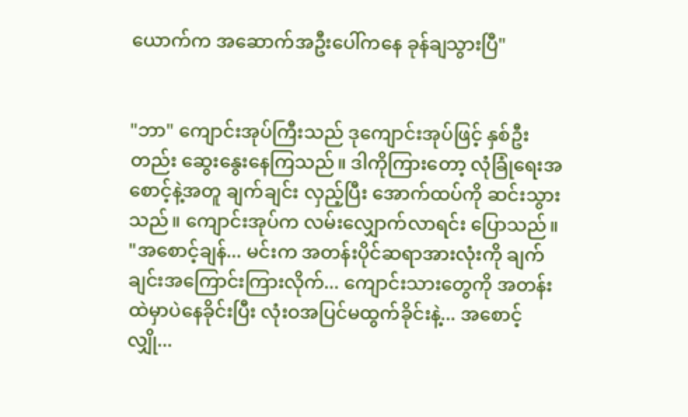ယောက်က အဆောက်အဦးပေါ်ကနေ ခုန်ချသွားပြီ"


"ဘာ" ကျောင်းအုပ်ကြီးသည် ဒုကျောင်းအုပ်ဖြင့် နှစ်ဦးတည်း ဆွေးနွေးနေကြသည်။ ဒါကိုကြားတော့ လုံခြုံရေးအစောင့်နဲ့အတူ ချက်ချင်း လှည့်ပြီး အောက်ထပ်ကို ဆင်းသွားသည်။ ကျောင်းအုပ်က လမ်းလျှောက်လာရင်း ပြောသည်။ "အစောင့်ချန်... မင်းက အတန်းပိုင်ဆရာအားလုံးကို ချက်ချင်းအကြောင်းကြားလိုက်... ကျောင်းသားတွေကို အတန်းထဲမှာပဲနေခိုင်းပြီး လုံးဝအပြင်မထွက်ခိုင်းနဲ့... အစောင့်လျှို...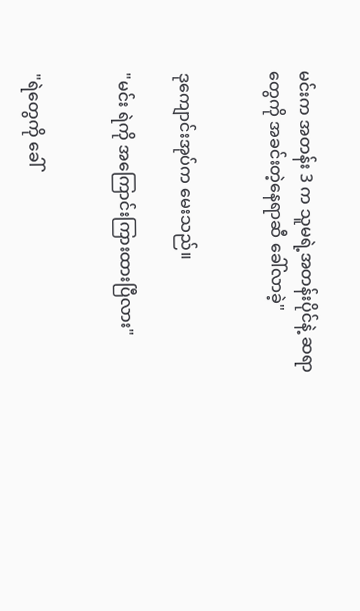မင်းက အတန်း 3 က သူမရဲ့အတန်းပိုင်နဲ့ ဆရာတွေကို အခင်းတဲ့နေရာဆီ ခေါ်လာခဲ့"


ဒုကျောင်းအုပ်က မေးသည်။

"မင်း ရဲကို အကြောင်းကြားထားပြီလား"


"ရဲတွေကို ခေါ်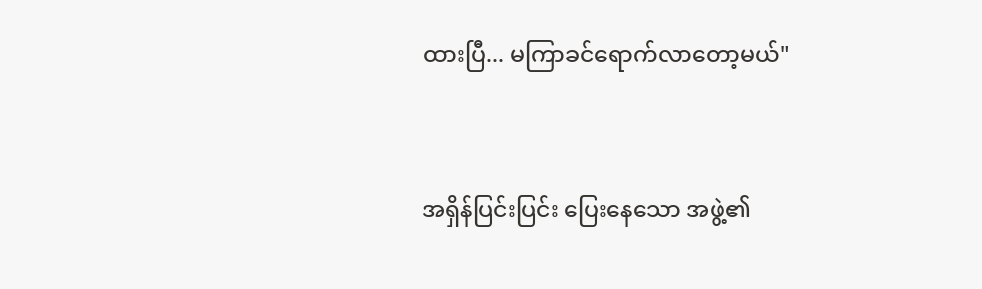ထားပြီ... မကြာခင်ရောက်လာတော့မယ်"


အရှိန်ပြင်းပြင်း ပြေးနေသော အဖွဲ့၏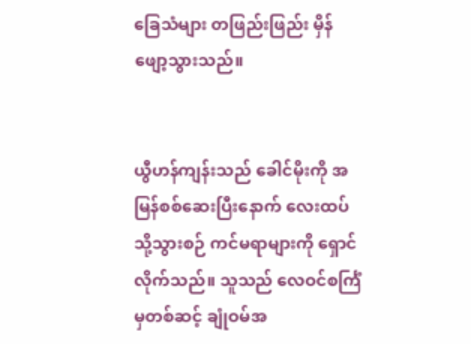ခြေသံများ တဖြည်းဖြည်း မှိန်ဖျော့သွားသည်။


ယွီဟန်ကျန်းသည် ခေါင်မိုးကို အမြန်စစ်ဆေးပြီးနောက် လေးထပ်သို့သွားစဉ် ကင်မရာများကို ရှောင်လိုက်သည်။ သူသည် လေဝင်စင်္ကြံမှတစ်ဆင့် ချုံဝမ်အ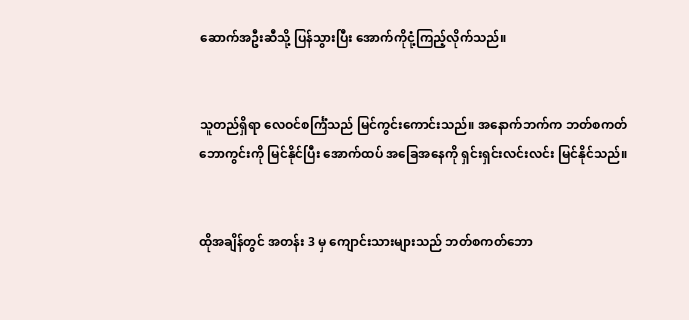ဆောက်အဦးဆီသို့ ပြန်သွားပြီး အောက်ကိုငုံ့ကြည့်လိုက်သည်။


သူတည်ရှိရာ လေဝင်စင်္ကြံသည် မြင်ကွင်းကောင်းသည်။ အနောက်ဘက်က ဘတ်စကတ်ဘောကွင်းကို မြင်နိုင်ပြီး အောက်ထပ် အခြေအနေကို ရှင်းရှင်းလင်းလင်း မြင်နိုင်သည်။


ထိုအချိန်တွင် အတန်း 3 မှ ကျောင်းသားများသည် ဘတ်စကတ်ဘော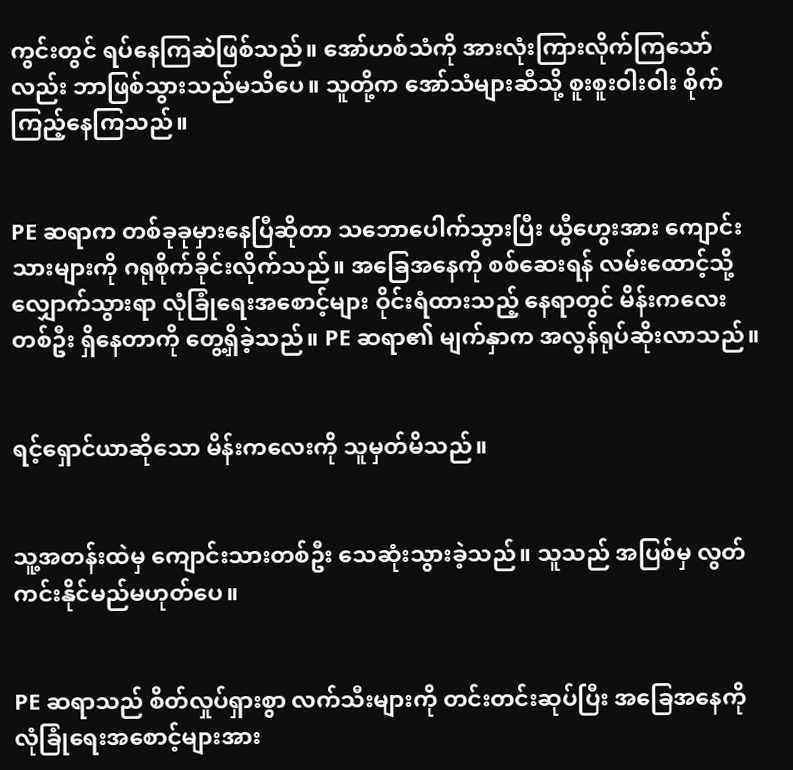ကွင်းတွင် ရပ်နေကြဆဲဖြစ်သည်။ အော်ဟစ်သံကို အားလုံးကြားလိုက်ကြသော်လည်း ဘာဖြစ်သွားသည်မသိပေ။ သူတို့က အော်သံများဆီသို့ စူးစူးဝါးဝါး စိုက်ကြည့်နေကြသည်။


PE ဆရာက တစ်ခုခုမှားနေပြီဆိုတာ သဘောပေါက်သွားပြီး ယွီဟွေးအား ကျောင်းသားများကို ဂရုစိုက်ခိုင်းလိုက်သည်။ အခြေအနေကို စစ်ဆေးရန် လမ်းထောင့်သို့ လျှောက်သွားရာ လုံခြုံရေးအစောင့်များ ဝိုင်းရံထားသည့် နေရာတွင် မိန်းကလေးတစ်ဦး ရှိနေတာကို တွေ့ရှိခဲ့သည်။ PE ဆရာ၏ မျက်နှာက အလွန်ရုပ်ဆိုးလာသည်။


ရင့်ရှောင်ယာဆိုသော မိန်းကလေးကို သူမှတ်မိသည်။


သူ့အတန်းထဲမှ ကျောင်းသားတစ်ဦး သေဆုံးသွားခဲ့သည်။ သူသည် အပြစ်မှ လွတ်ကင်းနိုင်မည်မဟုတ်ပေ။


PE ဆရာသည် စိတ်လှုပ်ရှားစွာ လက်သီးများကို တင်းတင်းဆုပ်ပြီး အခြေအနေကို လုံခြုံရေးအစောင့်များအား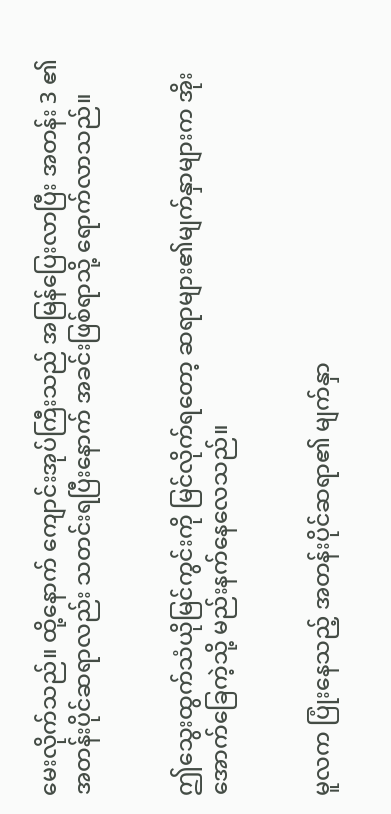မေးလိုက်သည်။ ထို့နောက် ကျောင်းအုပ်ကြီးသည် အမြန်ပြေးလာပြီး အတန်း 3 ၏ အတန်းပိုင်ဆရာလည်း သတင်းရပြီးနောက် အခင်းဖြစ်ရာသို့ ရောက်လာသည်။


ဤသွေးထွက်သံယိုမြင်ကွင်းကို မြင်လိုက်ရတော့ ‌ဆရာများ၏မျက်နှာများက အိုးအောက်ခြေကဲ့သို့ မည်းနက်နေလေသည်။


မူလက ပြုံးနေသည့် အတန်းပိုင်ဆရာ၏ မျက်နှာ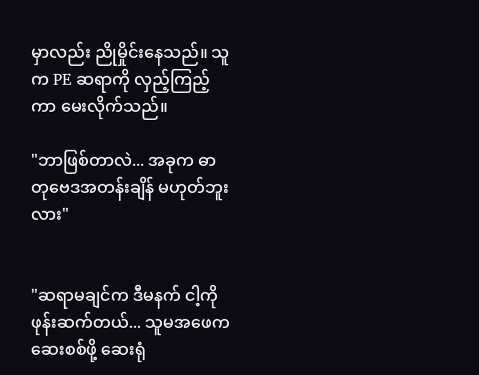မှာလည်း ညိုမှိုင်းနေသည်။ သူက PE ဆရာကို လှည့်ကြည့်ကာ မေးလိုက်သည်။

"ဘာဖြစ်တာလဲ... အခုက ဓာတုဗေဒအတန်းချိန် မဟုတ်ဘူးလား"


"ဆရာမချင်က ဒီမနက် ငါ့ကို ဖုန်းဆက်တယ်... သူမအဖေက ဆေးစစ်ဖို့ ဆေးရုံ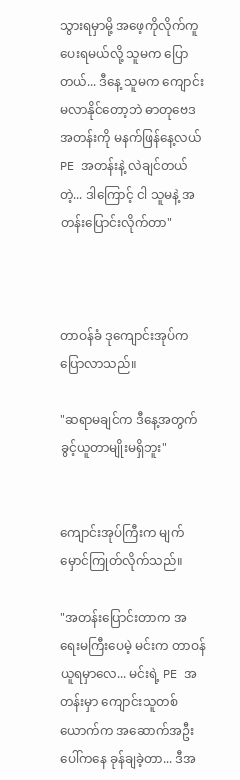သွားရမှာမို့ အဖေ့ကိုလိုက်ကူပေးရမယ်လို့ သူမက ပြောတယ်... ဒီနေ့ သူမက ကျောင်းမလာနိုင်တော့ဘဲ ဓာတုဗေဒအတန်းကို မနက်ဖြန်နေ့လယ် PE အတန်းနဲ့ လဲချင်တယ်တဲ့... ဒါကြောင့် ငါ သူမနဲ့ အတန်းပြောင်းလိုက်တာ"



တာဝန်ခံ ဒုကျောင်းအုပ်က ပြောလာသည်။

"ဆရာမချင်က ဒီနေ့အတွက် ခွင့်ယူတာမျိုးမရှိဘူး"


ကျောင်းအုပ်ကြီးက မျက်မှောင်ကြုတ်လိုက်သည်။

"အတန်းပြောင်းတာက အရေးမကြီးပေမဲ့ မင်းက တာဝန်ယူရမှာလေ... မင်းရဲ့ PE အတန်းမှာ ကျောင်းသူတစ်ယောက်က အဆောက်အဦးပေါ်ကနေ ခုန်ချခဲ့တာ... ဒီအ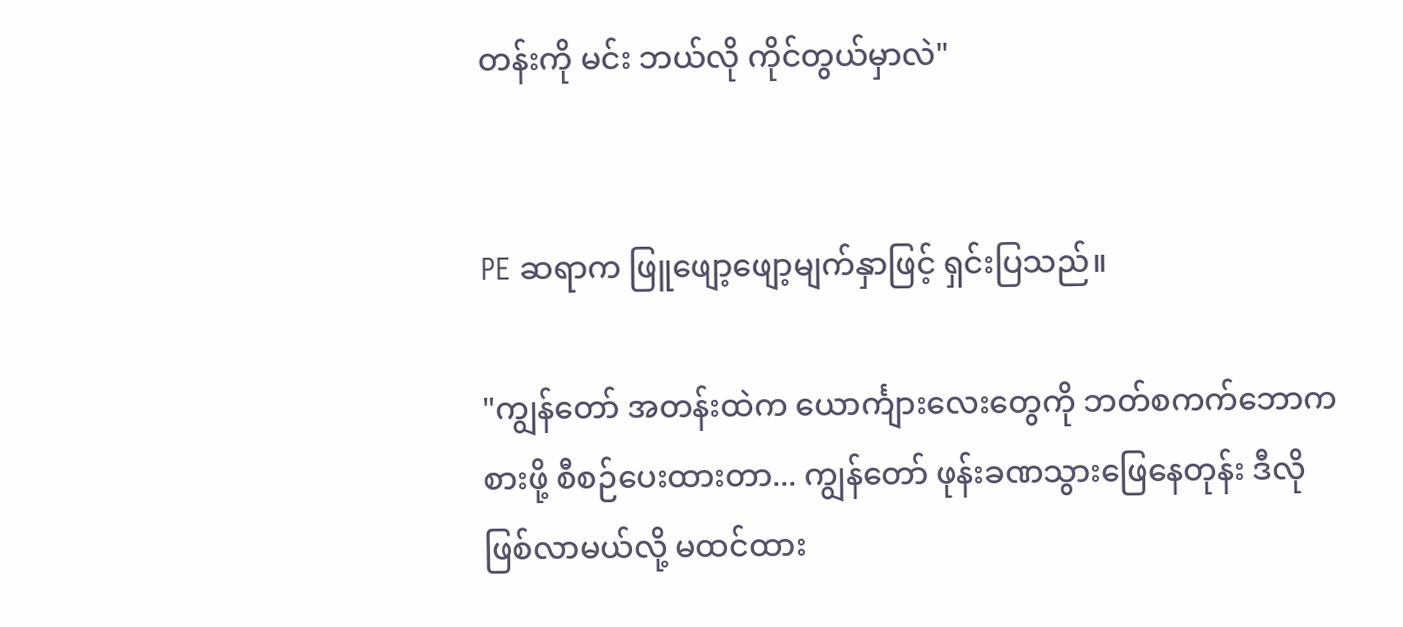တန်းကို မင်း ဘယ်လို ကိုင်တွယ်မှာလဲ"


PE ဆရာက ဖြူဖျော့ဖျော့မျက်နှာဖြင့် ရှင်းပြသည်။

"ကျွန်တော် အတန်းထဲက ယောင်္ကျားလေးတွေကို ဘတ်စကက်ဘောကစားဖို့ စီစဉ်ပေးထားတာ... ကျွန်တော် ဖုန်းခဏသွားဖြေနေတုန်း ဒီလိုဖြစ်လာမယ်လို့ မထင်ထား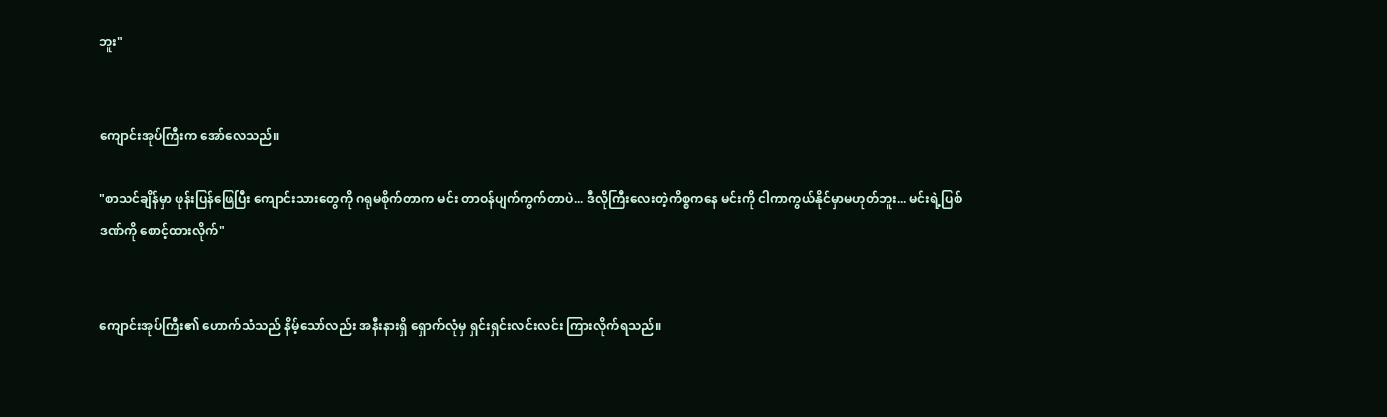ဘူး"


ကျောင်းအုပ်ကြီးက အော်လေသည်။

"စာသင်ချိန်မှာ ဖုန်းပြန်ဖြေပြီး ကျောင်းသားတွေကို ဂရုမစိုက်တာက မင်း တာဝန်ပျက်ကွက်တာပဲ... ဒီလိုကြီးလေးတဲ့ကိစ္စကနေ မင်းကို ငါကာကွယ်နိုင်မှာမဟုတ်ဘူး... မင်းရဲ့ပြစ်ဒဏ်ကို စောင့်ထားလိုက်"


ကျောင်းအုပ်ကြီး၏ ဟောက်သံသည် နိမ့်သော်လည်း အနီးနားရှိ ရှောက်လုံမှ ရှင်းရှင်းလင်းလင်း ကြားလိုက်ရသည်။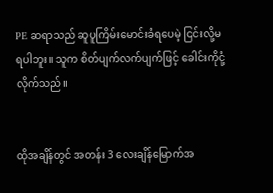PE ဆရာသည် ဆူပူကြိမ်းမောင်းခံရပေမဲ့ ငြင်းလို့မရပါဘူး။ သူက စိတ်ပျက်လက်ပျက်ဖြင့် ခေါင်းကိုငုံ့လိုက်သည်။


ထိုအချိန်တွင် အတန်း 3 လေးချိန်မြောက်အ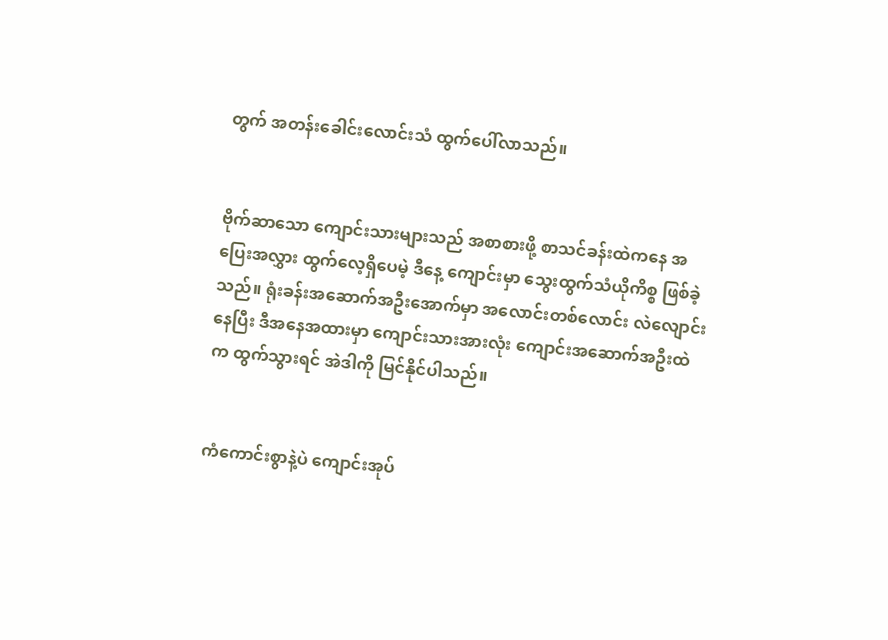တွက် အတန်းခေါင်းလောင်းသံ ထွက်ပေါ်လာသည်။


ဗိုက်ဆာသော ကျောင်းသားများသည် အစာစားဖို့ စာသင်ခန်းထဲကနေ အပြေးအလွှား ထွက်လေ့ရှိပေမဲ့ ဒီနေ့ ကျောင်းမှာ သွေးထွက်သံယိုကိစ္စ ဖြစ်ခဲ့သည်။ ရုံးခန်းအဆောက်အဦးအောက်မှာ အလောင်းတစ်လောင်း လဲလျောင်းနေပြီး ဒီအနေအထားမှာ ကျောင်းသားအားလုံး ကျောင်းအဆောက်အဦးထဲက ထွက်သွားရင် အဲဒါကို မြင်နိုင်ပါသည်။


ကံကောင်းစွာနဲ့ပဲ ကျောင်းအုပ်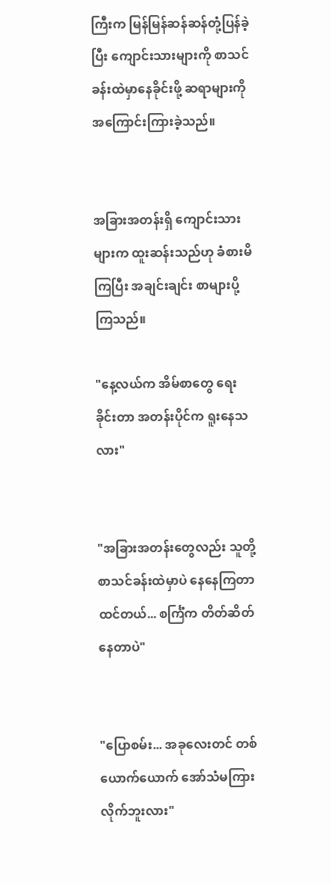ကြီးက မြန်မြန်ဆန်ဆန်တုံ့ပြန်ခဲ့ပြီး ကျောင်းသားများကို စာသင်ခန်းထဲမှာနေခိုင်းဖို့ ဆရာများကို အကြောင်းကြားခဲ့သည်။


အခြားအတန်းရှိ ကျောင်းသားများက ထူးဆန်းသည်ဟု ခံစားမိကြပြီး အချင်းချင်း စာများပို့ကြသည်။

"နေ့လယ်က အိမ်စာတွေ ရေးခိုင်းတာ အတန်းပိုင်က ရူးနေသလား"


"အခြားအတန်းတွေလည်း သူတို့စာသင်ခန်းထဲမှာပဲ နေနေကြတာထင်တယ်... စင်္ကြံက တိတ်ဆိတ်နေတာပဲ"


"ပြောစမ်း... အခုလေးတင် တစ်ယောက်ယောက် အော်သံမကြားလိုက်ဘူးလား"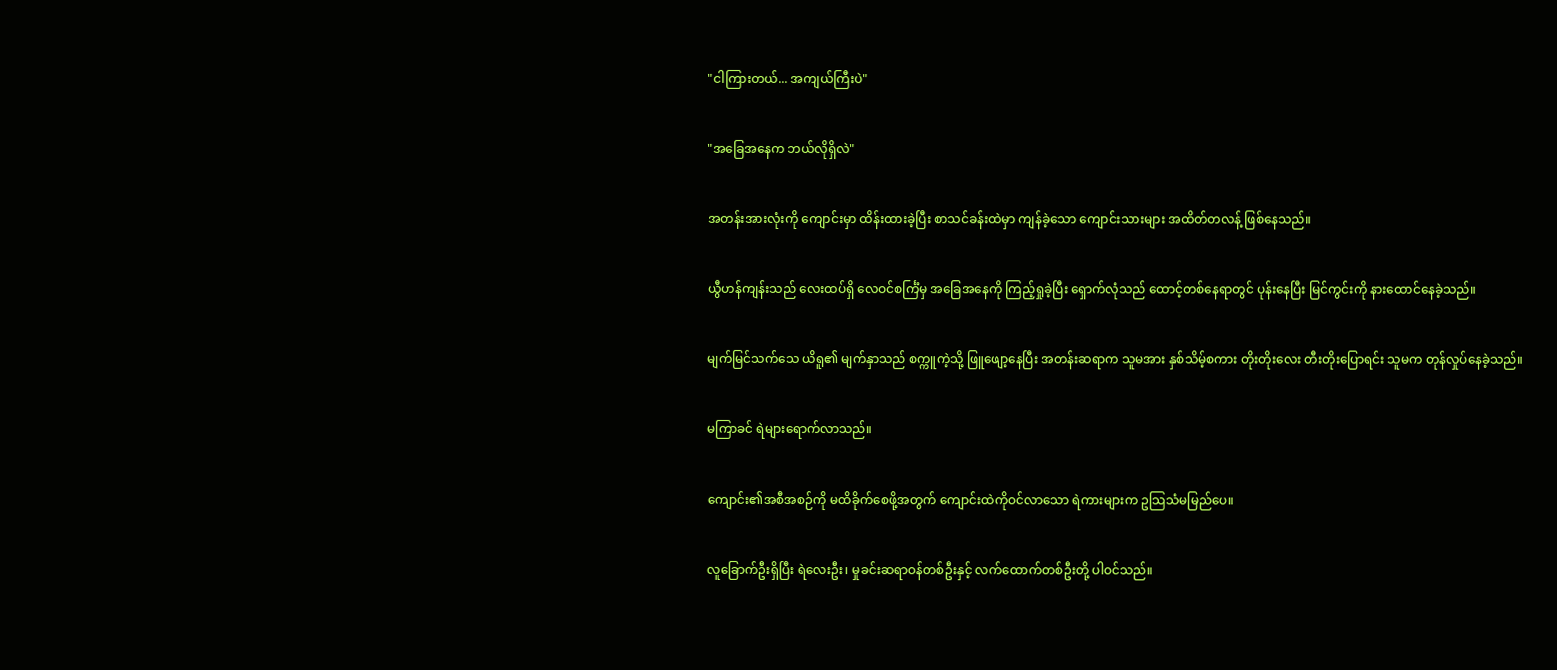"ငါကြားတယ်... အကျယ်ကြီးပဲ"


"အခြေအနေက ဘယ်လိုရှိလဲ"


အတန်းအားလုံးကို ကျောင်းမှာ ထိန်းထားခဲ့ပြီး စာသင်ခန်းထဲမှာ ကျန်ခဲ့သော ကျောင်းသားများ အထိတ်တလန့် ဖြစ်နေသည်။


ယွီဟန်ကျန်းသည် လေးထပ်ရှိ လေဝင်စင်္ကြံမှ အခြေအနေကို ကြည့်ရှုခဲ့ပြီး ရှောက်လုံသည် ထောင့်တစ်နေရာတွင် ပုန်းနေပြီး မြင်ကွင်းကို နားထောင်နေခဲ့သည်။


မျက်မြင်သက်သေ ယိရူ၏ မျက်နှာသည် စက္ကူကဲ့သို့ ဖြူဖျော့နေပြီး အတန်းဆရာက သူမအား နှစ်သိမ့်စကား တိုးတိုးလေး တီးတိုးပြောရင်း သူမက တုန်လှုပ်နေခဲ့သည်။


မကြာခင် ရဲများရောက်လာသည်။


ကျောင်း၏အစီအစဉ်ကို မထိခိုက်စေဖို့အတွက် ကျောင်းထဲကိုဝင်လာသော ရဲကားများက ဥသြသံမမြည်ပေ။


လူခြောက်ဦးရှိပြီး ရဲလေးဦး၊ မှုခင်းဆရာဝန်တစ်ဦးနှင့် လက်ထောက်တစ်ဦးတို့ ပါဝင်သည်။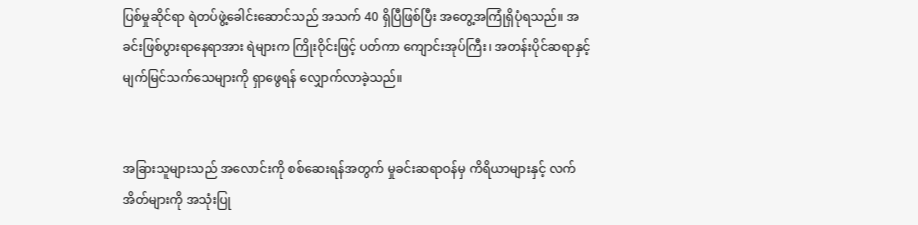ပြစ်မှုဆိုင်ရာ ရဲတပ်ဖွဲ့ခေါင်းဆောင်သည် အသက် 40 ရှိပြီဖြစ်ပြီး အတွေ့အကြုံရှိပုံရသည်။ အခင်းဖြစ်ပွားရာနေရာအား ရဲများက ကြိုးဝိုင်းဖြင့် ပတ်ကာ ကျောင်းအုပ်ကြီး၊ အတန်းပိုင်ဆရာနှင့် မျက်မြင်သက်သေများကို ရှာဖွေရန် လျှောက်လာခဲ့သည်။


အခြားသူများသည် အလောင်းကို စစ်ဆေးရန်အတွက် မှုခင်းဆရာဝန်မှ ကိရိယာများနှင့် လက်အိတ်များကို အသုံးပြု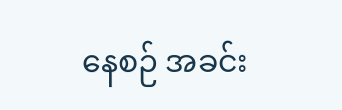နေစဉ် အခင်း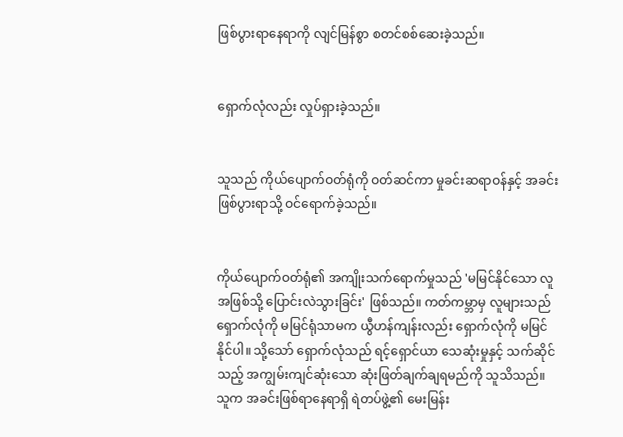ဖြစ်ပွားရာနေရာကို လျင်မြန်စွာ စတင်စစ်ဆေးခဲ့သည်။


ရှောက်လုံလည်း လှုပ်ရှားခဲ့သည်။


သူသည် ‌ကိုယ်ပျောက်ဝတ်ရုံကို ဝတ်ဆင်ကာ မှုခင်းဆရာဝန်နှင့် အခင်းဖြစ်ပွားရာသို့ ဝင်ရောက်ခဲ့သည်။


ကိုယ်ပျောက်ဝတ်ရုံ၏ အကျိုးသက်ရောက်မှုသည် 'မမြင်နိုင်သော လူအဖြစ်သို့ ပြောင်းလဲသွားခြင်း' ဖြစ်သည်။ ကတ်ကမ္ဘာမှ လူများသည် ရှောက်လုံကို မမြင်ရုံသာမက ယွီဟန်ကျန်းလည်း ရှောက်လုံကို မမြင်နိုင်ပါ။ သို့သော် ရှောက်လုံသည် ရင့်ရှောင်ယာ သေဆုံးမှုနှင့် သက်ဆိုင်သည့် အကျွမ်းကျင်ဆုံးသော ဆုံးဖြတ်ချက်ချရမည်ကို သူသိသည်။ သူက အခင်းဖြစ်ရာနေရာရှိ ရဲတပ်ဖွဲ့၏ မေးမြန်း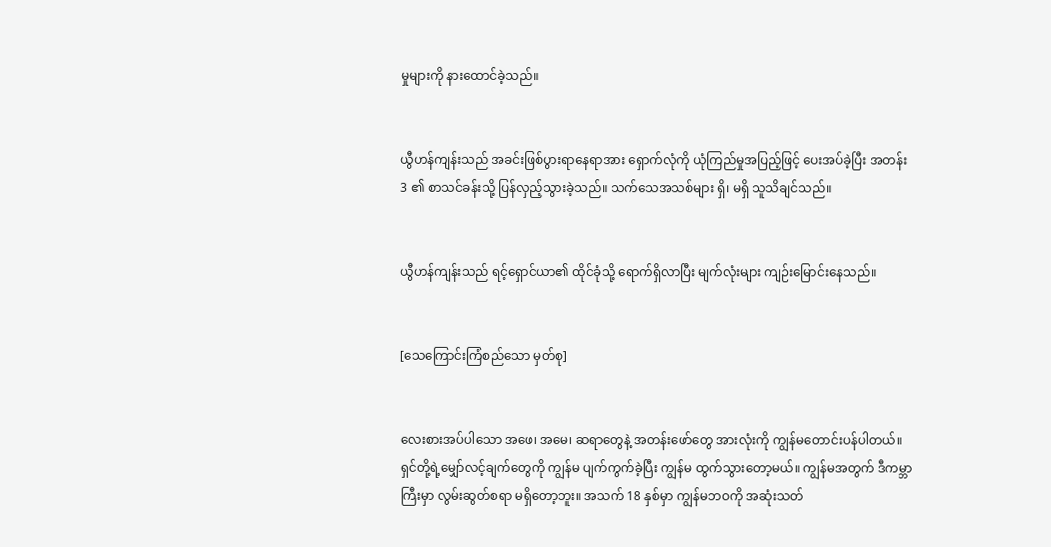မှုများကို နားထောင်ခဲ့သည်။


ယွီဟန်ကျန်းသည် အခင်းဖြစ်ပွားရာနေရာအား ရှောက်လုံကို ယုံကြည်မှုအပြည့်ဖြင့် ပေးအပ်ခဲ့ပြီး အတန်း 3 ၏ စာသင်ခန်းသို့ ပြန်လှည့်သွားခဲ့သည်။ သက်သေအသစ်များ ရှိ၊ မရှိ သူသိချင်သည်။


ယွီဟန်ကျန်းသည် ရင့်ရှောင်ယာ၏ ထိုင်ခုံသို့ ရောက်ရှိလာပြီး မျက်လုံးများ ကျဉ်းမြောင်းနေသည်။


[သေကြောင်းကြံစည်သော မှတ်စု]


လေးစားအပ်ပါသော အဖေ၊ အမေ၊ ဆရာတွေနဲ့ အတန်းဖော်တွေ အားလုံးကို ကျွန်မတောင်းပန်ပါတယ်။ ရှင်တို့ရဲ့မျှော်လင့်ချက်တွေကို ကျွန်မ ပျက်ကွက်ခဲ့ပြီး ကျွန်မ ထွက်သွားတော့မယ်။ ကျွန်မအတွက် ဒီကမ္ဘာကြီးမှာ လွမ်းဆွတ်စရာ မရှိတော့ဘူး။ အသက် 18 နှစ်မှာ ကျွန်မဘဝကို အဆုံးသတ်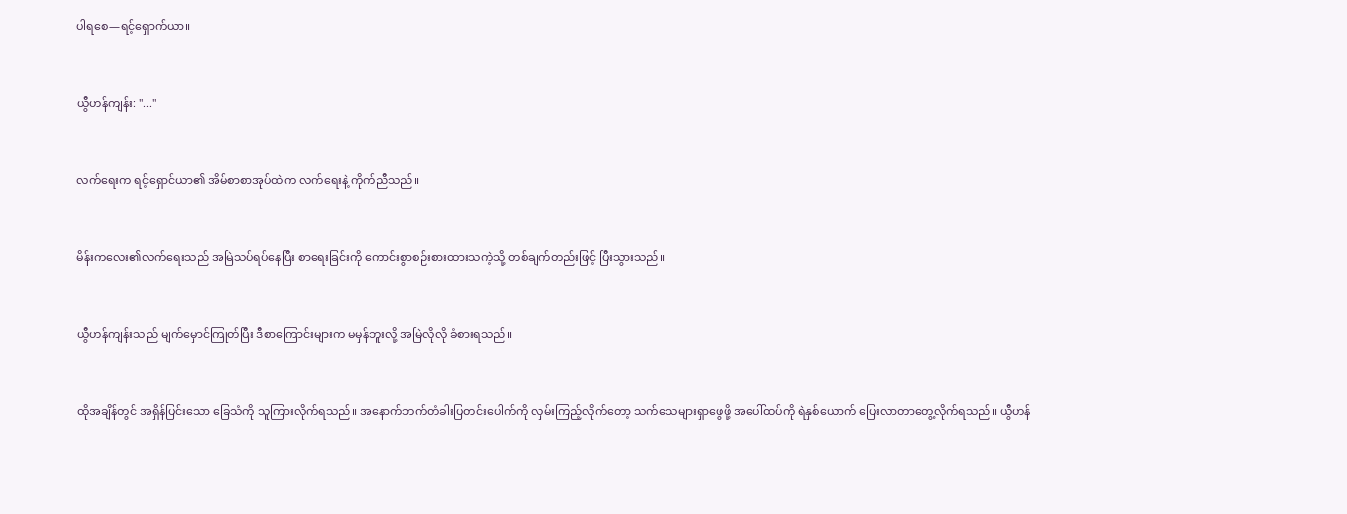ပါရစေ—ရင့်ရှောက်ယာ။


ယွီဟန်ကျန်း: "..."


လက်ရေးက ရင့်ရှောင်ယာ၏ အိမ်စာစာအုပ်ထဲက လက်ရေးနဲ့ ကိုက်ညီသည်။


မိန်းကလေး၏လက်ရေးသည် အမြဲသပ်ရပ်နေပြီး စာရေးခြင်းကို ကောင်းစွာစဉ်းစားထားသကဲ့သို့ တစ်ချက်တည်းဖြင့် ပြီးသွားသည်။


ယွီဟန်ကျန်းသည် မျက်မှောင်ကြုတ်ပြီး ဒီစာကြောင်းများက မမှန်ဘူးလို့ အမြဲလိုလို ခံစားရသည်။


ထိုအချိန်တွင် အရှိန်ပြင်းသော ခြေသံကို သူကြားလိုက်ရသည်။ အနောက်ဘက်တံခါးပြတင်းပေါက်ကို လှမ်းကြည့်လိုက်တော့ သက်သေများရှာဖွေဖို့ အပေါ်ထပ်ကို ရဲနှစ်ယောက် ပြေးလာတာတွေ့လိုက်ရသည်။ ယွီဟန်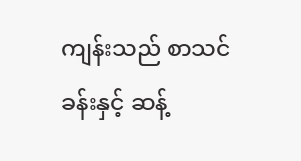ကျန်းသည် စာသင်ခန်းနှင့် ဆန့်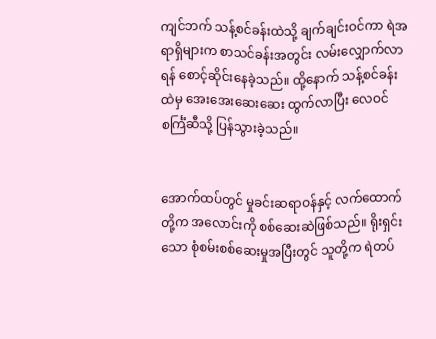ကျင်ဘက် သန့်စင်ခန်းထဲသို့ ချက်ချင်းဝင်ကာ ရဲအရာရှိများက စာသင်ခန်းအတွင်း လမ်းလျှောက်လာရန် စောင့်ဆိုင်းနေခဲ့သည်။ ထို့နောက် သန့်စင်ခန်းထဲမှ အေးအေးဆေးဆေး ထွက်လာပြီး လေဝင်စင်္ကြံဆီသို့ ပြန်သွားခဲ့သည်။


အောက်ထပ်တွင် မှုခင်းဆရာဝန်နှင့် လက်ထောက်တို့က အလောင်းကို စစ်ဆေးဆဲဖြစ်သည်။ ရိုးရှင်းသော စုံစမ်းစစ်ဆေးမှုအပြီးတွင် သူတို့က ရဲတပ်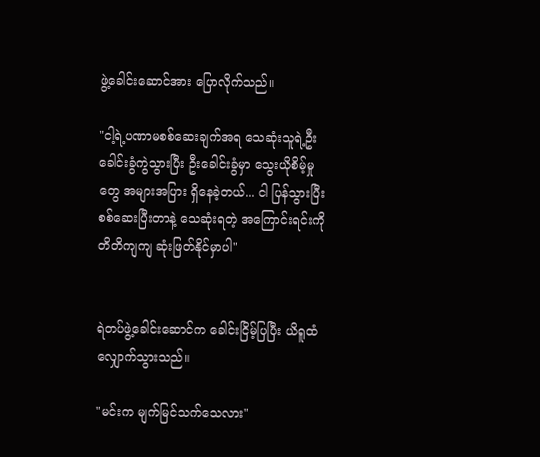ဖွဲ့ခေါင်းဆောင်အား ပြောလိုက်သည်။

"ငါ့ရဲ့ပဏာမစစ်ဆေးချက်အရ သေဆုံးသူရဲ့ဦးခေါင်းခွံကွဲသွားပြီး ဦးခေါင်းခွံမှာ သွေးယိုစိမ့်မှုတွေ အများအပြား ရှိနေခဲ့တယ်... ငါ ပြန်သွားပြီး စစ်ဆေးပြီးတာနဲ့ သေဆုံးရတဲ့ အကြောင်းရင်းကို တိတိကျကျ ဆုံးဖြတ်နိုင်မှာပါ"


ရဲတပ်ဖွဲ့ခေါင်းဆောင်က ခေါင်းငြိမ့်ပြပြီး ယိရူထံ လျှောက်သွားသည်။

"မင်းက မျက်မြင်သက်သေလား"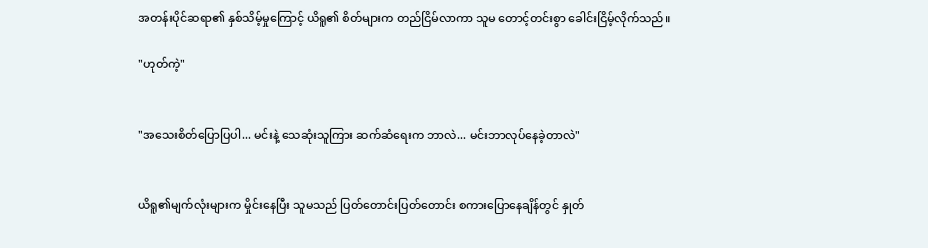အတန်းပိုင်ဆရာ၏ နှစ်သိမ့်မှုကြောင့် ယိရူ၏ စိတ်များက တည်ငြိမ်လာကာ သူမ တောင့်တင်းစွာ ခေါင်းငြိမ့်လိုက်သည်။

"ဟုတ်ကဲ့"


"အသေးစိတ်ပြောပြပါ... မင်းနဲ့ သေဆုံးသူကြား ဆက်ဆံရေးက ဘာလဲ... မင်းဘာလုပ်နေခဲ့တာလဲ"


ယိရူ၏မျက်လုံးများက မှိုင်းနေပြီး သူမသည် ပြတ်တောင်းပြတ်တောင်း စကားပြောနေချိန်တွင် နှုတ်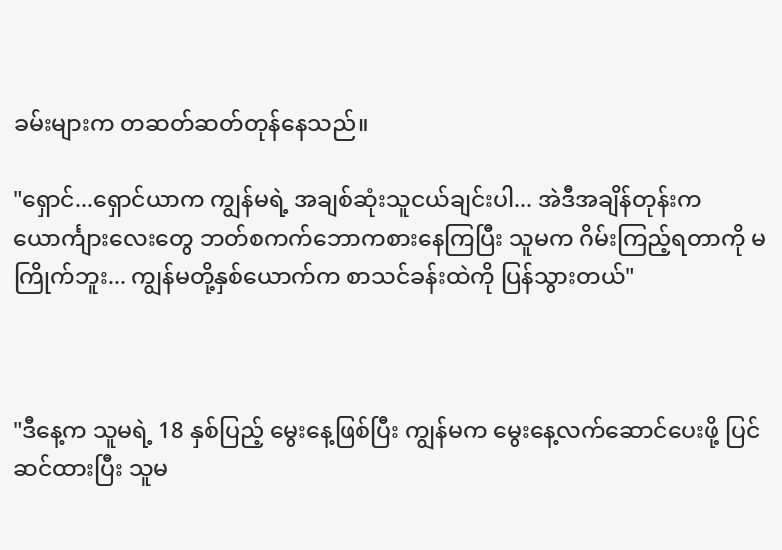ခမ်းများက တဆတ်ဆတ်တုန်နေသည်။

"ရှောင်...ရှောင်ယာက ကျွန်မရဲ့ အချစ်ဆုံးသူငယ်ချင်းပါ... အဲဒီအချိန်တုန်းက ယောင်္ကျားလေးတွေ ဘတ်စကက်ဘောကစားနေကြပြီး သူမက ဂိမ်းကြည့်ရတာကို မကြိုက်ဘူး... ကျွန်မတို့နှစ်ယောက်က စာသင်ခန်းထဲကို ပြန်သွားတယ်"



"ဒီနေ့က သူမရဲ့ 18 နှစ်ပြည့် မွေးနေ့ဖြစ်ပြီး ကျွန်မက မွေးနေ့လက်ဆောင်ပေးဖို့ ပြင်ဆင်ထားပြီး သူမ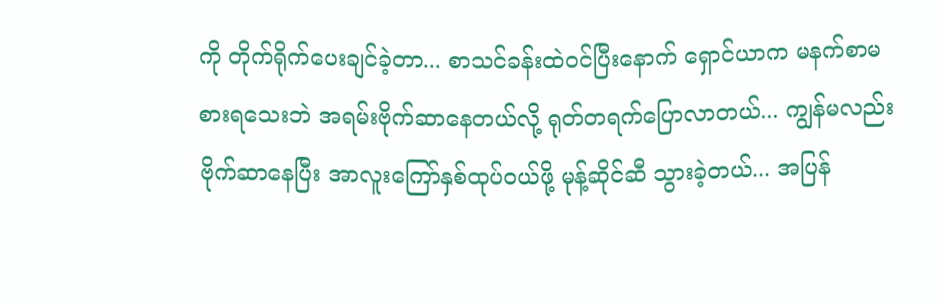ကို တိုက်ရိုက်ပေးချင်ခဲ့တာ... စာသင်ခန်းထဲဝင်ပြီးနောက် ရှောင်ယာက မနက်စာမစားရသေးဘဲ အရမ်းဗိုက်ဆာနေတယ်လို့ ရုတ်တရက်ပြောလာတယ်... ကျွန်မလည်း ဗိုက်ဆာနေပြီး အာလူးကြော်နှစ်ထုပ်ဝယ်ဖို့ မုန့်ဆိုင်ဆီ သွားခဲ့တယ်... အပြန်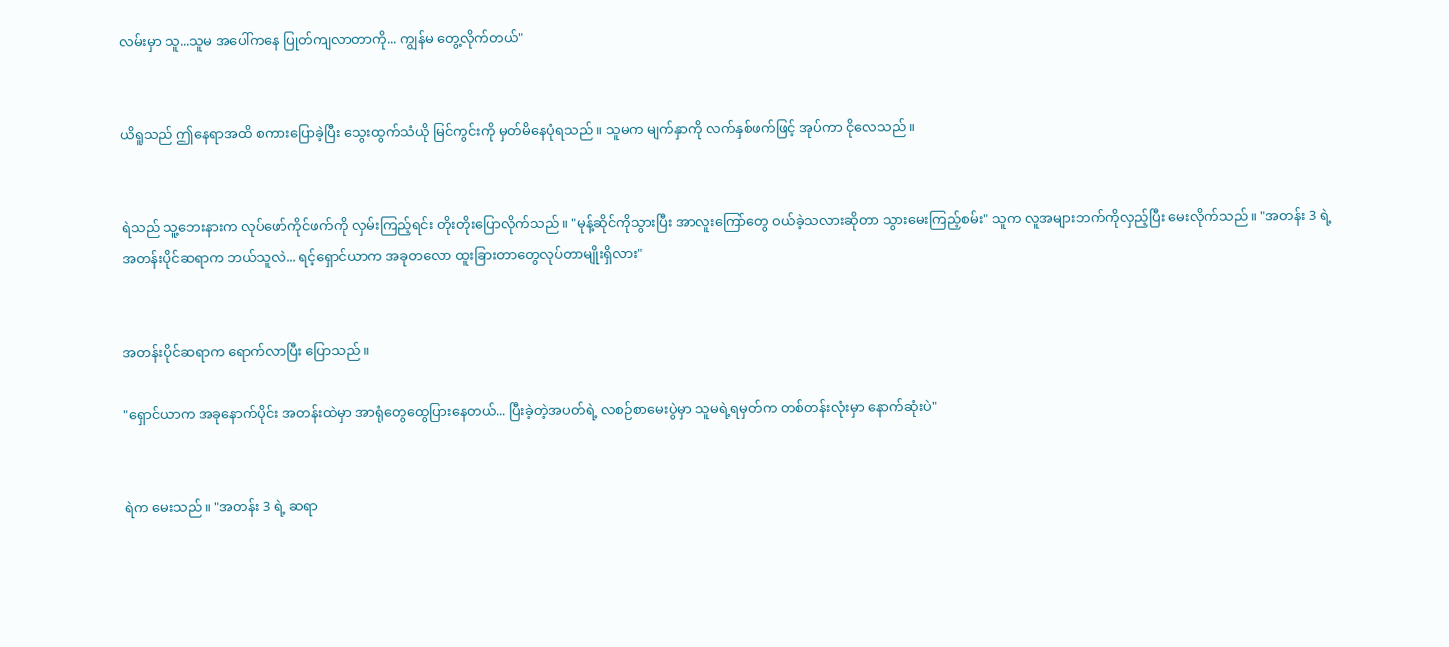လမ်းမှာ သူ...သူမ အပေါ်ကနေ ပြုတ်ကျလာတာကို... ကျွန်မ တွေ့လိုက်တယ်"


ယိရူသည် ဤနေရာအထိ စကားပြောခဲ့ပြီး သွေးထွက်သံယို မြင်ကွင်းကို မှတ်မိနေပုံရသည်။ သူမက မျက်နှာကို လက်နှစ်ဖက်ဖြင့် အုပ်ကာ ငိုလေသည်။


ရဲသည် သူ့ဘေးနားက လုပ်ဖော်ကိုင်ဖက်ကို လှမ်းကြည့်ရင်း တိုးတိုးပြောလိုက်သည်။ "မုန့်ဆိုင်ကိုသွားပြီး အာလူးကြော်တွေ ဝယ်ခဲ့သလားဆိုတာ သွားမေးကြည့်စမ်း" သူက လူအများဘက်ကိုလှည့်ပြီး မေးလိုက်သည်။ "အတန်း 3 ရဲ့ အတန်းပိုင်ဆရာက ဘယ်သူလဲ... ရင့်ရှောင်ယာက အခုတလော ထူးခြားတာတွေလုပ်တာမျိုးရှိလား"


အတန်းပိုင်ဆရာက ရောက်လာပြီး ပြောသည်။

"ရှောင်ယာက အခုနောက်ပိုင်း အတန်းထဲမှာ အာရုံတွေထွေပြားနေတယ်... ပြီးခဲ့တဲ့အပတ်ရဲ့ လစဉ်စာမေးပွဲမှာ သူမရဲ့ရမှတ်က တစ်တန်းလုံးမှာ နောက်ဆုံးပဲ"


ရဲက မေးသည်။ "အတန်း 3 ရဲ့ ဆရာ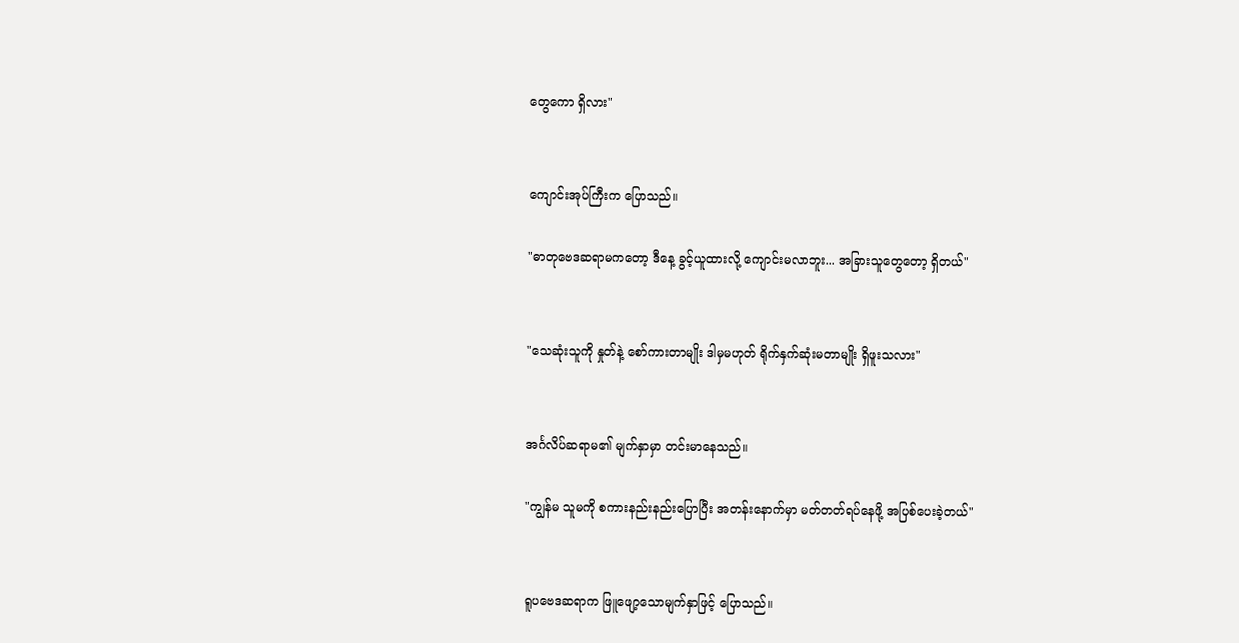တွေကော ရှိလား"


ကျောင်းအုပ်ကြီးက ပြောသည်။

"ဓာတုဗေဒဆရာမကတော့ ဒီနေ့ ခွင့်ယူထားလို့ ကျောင်းမလာဘူး... အခြားသူတွေတော့ ရှိတယ်"


"သေဆုံးသူကို နှုတ်နဲ့ စော်ကားတာမျိုး ဒါမှမဟုတ် ရိုက်နှက်ဆုံးမတာမျိုး ရှိဖူးသလား"


အင်္ဂလိပ်ဆရာမ၏ မျက်နှာမှာ တင်းမာနေသည်။

"ကျွန်မ သူမကို စကားနည်းနည်းပြောပြီး အတန်းနောက်မှာ မတ်တတ်ရပ်နေဖို့ အပြစ်ပေးခဲ့တယ်"


ရူပဗေဒဆရာက ဖြူဖျော့သောမျက်နှာဖြင့် ပြောသည်။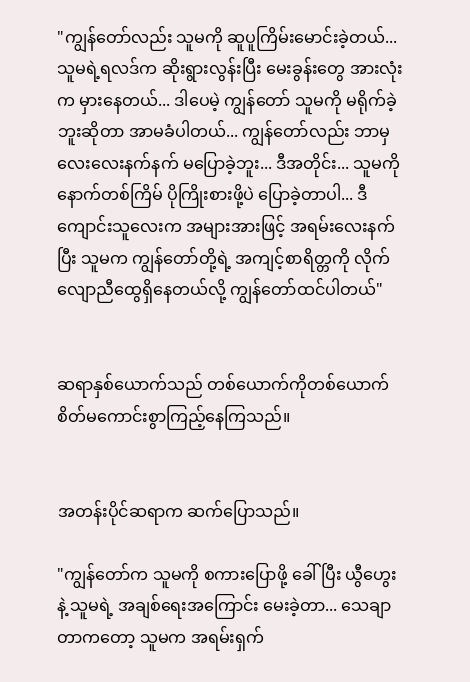"ကျွန်တော်လည်း သူမကို ဆူပူကြိမ်းမောင်းခဲ့တယ်... သူမရဲ့ရလဒ်က ဆိုးရွားလွန်းပြီး မေးခွန်းတွေ အားလုံးက မှားနေတယ်... ဒါပေမဲ့ ကျွန်တော် သူမကို မရိုက်ခဲ့ဘူးဆိုတာ အာမခံပါတယ်... ကျွန်တော်လည်း ဘာမှ လေးလေးနက်နက် မပြောခဲ့ဘူး... ဒီအတိုင်း... သူမကို နောက်တစ်ကြိမ် ပိုကြိုးစားဖို့ပဲ ပြောခဲ့တာပါ... ဒီကျောင်းသူလေးက အများအားဖြင့် အရမ်းလေးနက်ပြီး သူမက ကျွန်တော်တို့ရဲ့ အကျင့်စာရိတ္တကို လိုက်လျောညီထွေရှိနေတယ်လို့ ကျွန်တော်ထင်ပါတယ်"


ဆရာနှစ်ယောက်သည် တစ်ယောက်ကိုတစ်ယောက် စိတ်မကောင်းစွာကြည့်နေကြသည်။


အတန်းပိုင်ဆရာက ဆက်ပြောသည်။

"ကျွန်တော်က သူမကို စကားပြောဖို့ ခေါ်ပြီး ယွီဟွေးနဲ့ သူမရဲ့ အချစ်ရေးအကြောင်း မေးခဲ့တာ... သေချာတာကတော့ သူမက အရမ်းရှက်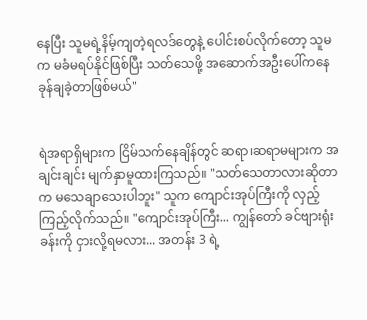နေပြီး သူမရဲ့နိမ့်ကျတဲ့ရလဒ်တွေနဲ့ ပေါင်းစပ်လိုက်တော့ သူမက မခံမရပ်နိုင်ဖြစ်ပြီး သတ်သေဖို့ အဆောက်အဦးပေါ်ကနေ ခုန်ချခဲ့တာဖြစ်မယ်"


ရဲအရာရှိများက ငြိမ်သက်နေချိန်တွင် ဆရာ၊ဆရာမများက အချင်းချင်း မျက်နှာမူထားကြသည်။ "သတ်သေတာလားဆိုတာက မသေချာသေးပါဘူး" သူက ကျောင်းအုပ်ကြီးကို လှည့်ကြည့်လိုက်သည်။ "ကျောင်းအုပ်ကြီး... ကျွန်တော် ခင်ဗျားရုံးခန်းကို ငှားလို့ရမလား... အတန်း 3 ရဲ့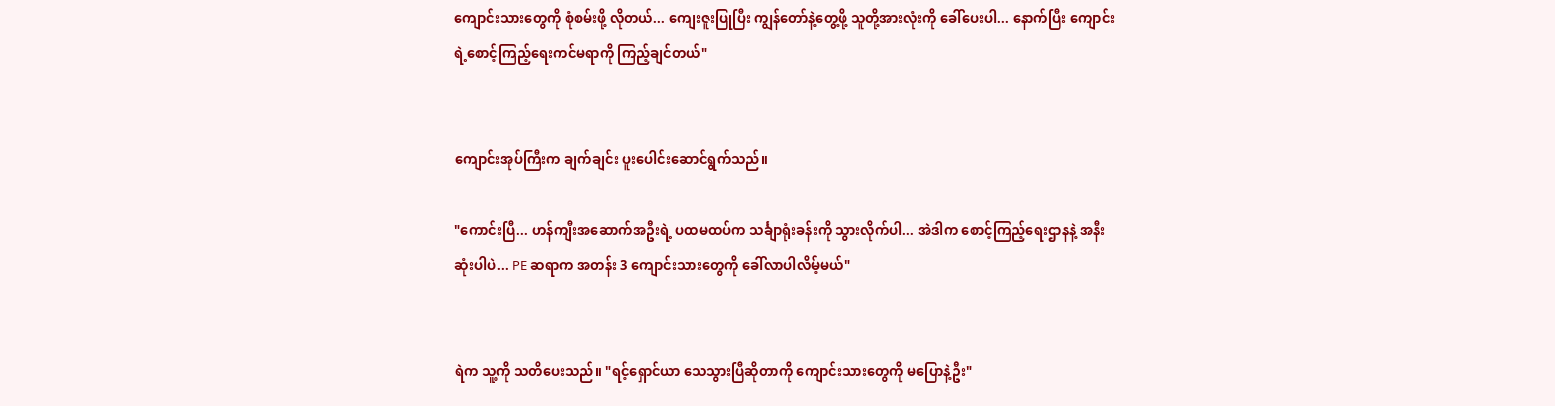ကျောင်းသားတွေကို စုံစမ်းဖို့ လိုတယ်... ကျေးဇူးပြုပြီး ကျွန်တော်နဲ့တွေ့ဖို့ သူတို့အားလုံးကို ခေါ်ပေးပါ... နောက်ပြီး ကျောင်းရဲ့စောင့်ကြည့်ရေးကင်မရာကို ကြည့်ချင်တယ်"


ကျောင်းအုပ်ကြီးက ချက်ချင်း ပူးပေါင်းဆောင်ရွက်သည်။

"ကောင်းပြီ... ဟန်ကျီးအဆောက်အဦးရဲ့ ပထမထပ်က သင်္ချာရုံးခန်းကို သွားလိုက်ပါ... အဲဒါက စောင့်ကြည့်ရေးဌာနနဲ့ အနီးဆုံးပါပဲ... PE ဆရာက အတန်း 3 ကျောင်းသားတွေကို ခေါ်လာပါလိမ့်မယ်"


ရဲက သူ့ကို သတိပေးသည်။ "ရင့်ရှောင်ယာ သေသွားပြီဆိုတာကို ကျောင်းသားတွေကို မပြောနဲ့ဦး"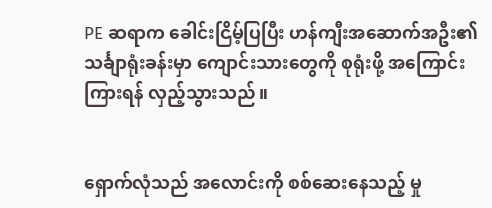PE ဆရာက ခေါင်းငြိမ့်ပြပြီး ဟန်ကျီးအဆောက်အဦး၏ သင်္ချာရုံးခန်းမှာ ကျောင်းသားတွေကို စုရုံးဖို့ အကြောင်းကြားရန် လှည့်သွားသည်။


ရှောက်လုံသည် အလောင်းကို စစ်ဆေးနေသည့် မှု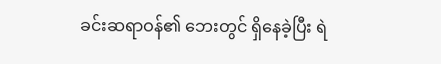ခင်းဆရာဝန်၏ ဘေးတွင် ရှိနေခဲ့ပြီး ရဲ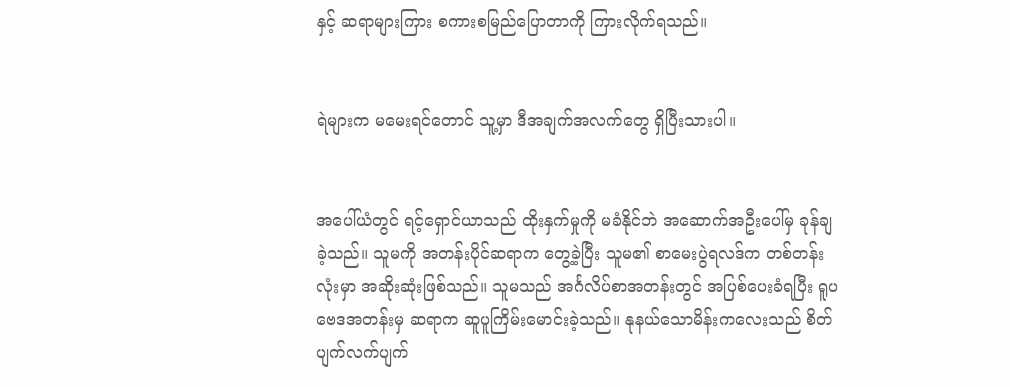နှင့် ဆရာများကြား စကားစမြည်ပြောတာကို ကြားလိုက်ရသည်။


ရဲများက မမေးရင်တောင် သူ့မှာ ဒီအချက်အလက်တွေ ရှိပြီးသားပါ။


အပေါ်ယံတွင် ရင့်ရှောင်ယာသည် ထိုးနှက်မှုကို မခံနိုင်ဘဲ အဆောက်အဦးပေါ်မှ ခုန်ချခဲ့သည်။ သူမကို အတန်းပိုင်ဆရာက တွေ့ခဲ့ပြီး သူမ၏ စာမေးပွဲရလဒ်က တစ်တန်းလုံးမှာ အဆိုးဆုံးဖြစ်သည်။ သူမသည် အင်္ဂလိပ်စာအတန်းတွင် အပြစ်ပေးခံရပြီး ရူပဗေဒအတန်းမှ ဆရာက ဆူပူကြိမ်းမောင်းခဲ့သည်။ နုနယ်သောမိန်းကလေးသည် စိတ်ပျက်လက်ပျက်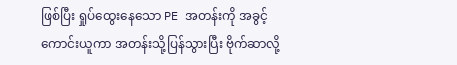ဖြစ်ပြီး ရှုပ်ထွေးနေသော PE အတန်းကို အခွင့်ကောင်းယူကာ အတန်းသို့ပြန်သွားပြီး ဗိုက်ဆာလို့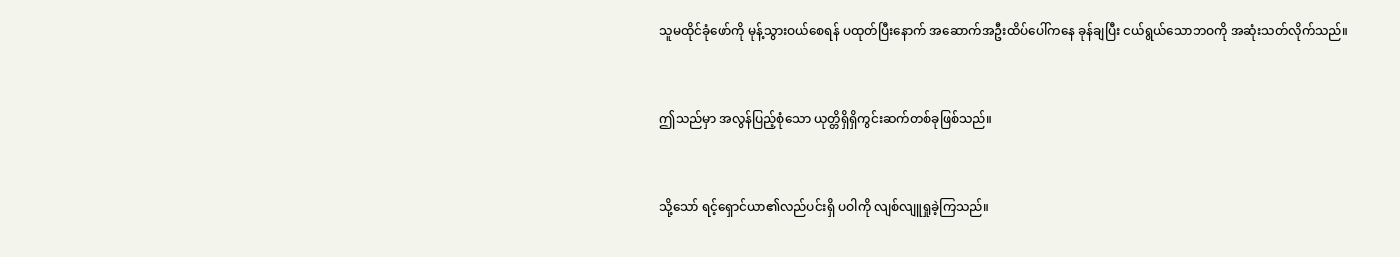သူမထိုင်ခုံဖော်ကို မုန့်သွားဝယ်စေရန် ပထုတ်ပြီးနောက် အဆောက်အဦးထိပ်ပေါ်ကနေ ခုန်ချပြီး ငယ်ရွယ်သောဘဝကို အဆုံးသတ်လိုက်သည်။


ဤသည်မှာ အလွန်ပြည့်စုံသော ယုတ္တိရှိရှိကွင်းဆက်တစ်ခုဖြစ်သည်။


သို့သော် ရင့်ရှောင်ယာ၏လည်ပင်းရှိ ပဝါကို လျစ်လျူရှုခဲ့ကြသည်။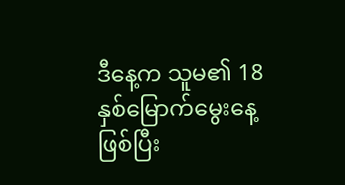ဒီနေ့က သူမ၏ 18 နှစ်မြောက်မွေးနေ့ဖြစ်ပြီး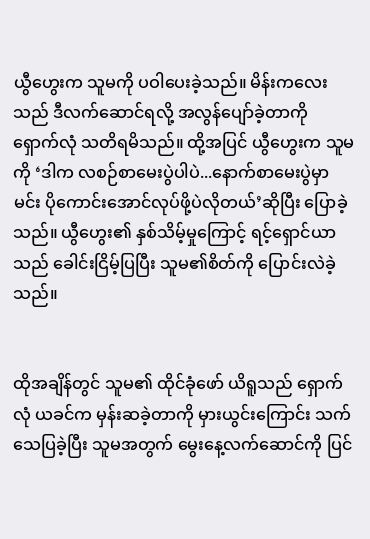ယွီဟွေးက သူမကို ပဝါပေးခဲ့သည်။ မိန်းကလေးသည် ဒီလက်ဆောင်ရလို့ အလွန်ပျော်ခဲ့တာကို‌ ရှောက်လုံ သတိရမိသည်။ ထို့အပြင် ယွီဟွေးက သူမကို ‘ဒါက လစဉ်စာမေးပွဲပါပဲ...နောက်စာမေးပွဲမှာ မင်း ပိုကောင်းအောင်လုပ်ဖို့ပဲလိုတယ်’ဆိုပြီး ပြောခဲ့သည်။ ယွီဟွေး၏ နှစ်သိမ့်မှုကြောင့် ရင့်ရှောင်ယာသည် ခေါင်းငြိမ့်ပြပြီး သူမ၏စိတ်ကို ပြောင်းလဲခဲ့သည်။


ထိုအချိန်တွင် သူမ၏ ထိုင်ခုံဖော် ယိရူသည် ရှောက်လုံ ယခင်က မှန်းဆခဲ့တာကို မှားယွင်းကြောင်း သက်သေပြခဲ့ပြီး သူမအတွက် မွေးနေ့လက်ဆောင်ကို ပြင်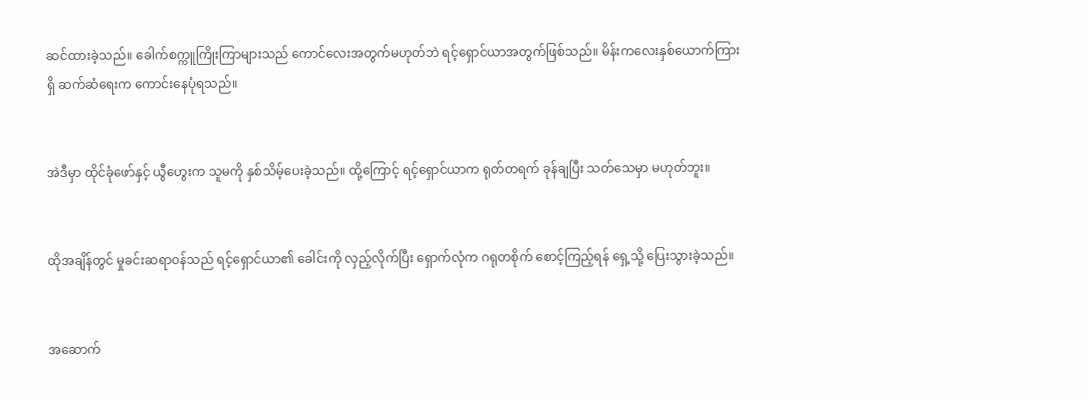ဆင်ထားခဲ့သည်။ ခေါက်စက္ကူကြိုးကြာများသည် ကောင်လေးအတွက်မဟုတ်ဘဲ ရင့်ရှောင်ယာအတွက်ဖြစ်သည်။ မိန်းကလေးနှစ်ယောက်ကြားရှိ ဆက်ဆံရေးက ကောင်းနေပုံရသည်။


အဲဒီမှာ ထိုင်ခုံဖော်နှင့် ယွီဟွေးက သူမကို နှစ်သိမ့်ပေးခဲ့သည်။ ထို့ကြောင့် ရင့်ရှောင်ယာက ရုတ်တရက် ခုန်ချပြီး သတ်သေမှာ မဟုတ်ဘူး။


ထိုအချိန်တွင် မှုခင်းဆရာဝန်သည် ရင့်ရှောင်ယာ၏ ခေါင်းကို လှည့်လိုက်ပြီး ရှောက်လုံက ဂရုတစိုက် စောင့်ကြည့်ရန် ရှေ့သို့ ပြေးသွားခဲ့သည်။


အဆောက်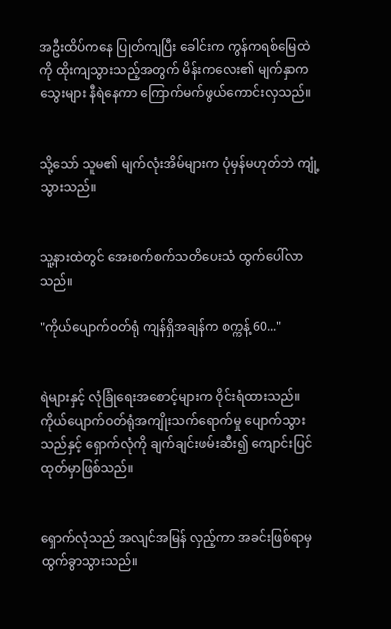အဦးထိပ်ကနေ ပြုတ်ကျပြီး ခေါင်းက ကွန်ကရစ်မြေထဲကို ထိုးကျသွားသည့်အတွက် မိန်းကလေး၏ မျက်နှာက သွေးများ နီရဲနေကာ ကြောက်မက်ဖွယ်ကောင်းလှသည်။


သို့သော် သူမ၏ မျက်လုံးအိမ်များက ပုံမှန်မဟုတ်ဘဲ ကျုံ့သွားသည်။


သူ့နားထဲတွင် အေးစက်စက်သတိပေးသံ ထွက်ပေါ်လာသည်။

"ကိုယ်ပျောက်ဝတ်ရုံ ကျန်ရှိအချန်က စက္ကန့် 60..."


ရဲများနှင့် လုံခြုံရေးအစောင့်များက ဝိုင်းရံထားသည်။ ကိုယ်ပျောက်ဝတ်ရုံအကျိုးသက်ရောက်မှု ပျောက်သွားသည်နှင့် ရှောက်လုံကို ချက်ချင်းဖမ်းဆီး၍ ကျောင်းပြင်ထုတ်မှာဖြစ်သည်။


ရှောက်လုံသည် အလျင်အမြန် လှည့်ကာ အခင်းဖြစ်ရာမှ ထွက်ခွာသွားသည်။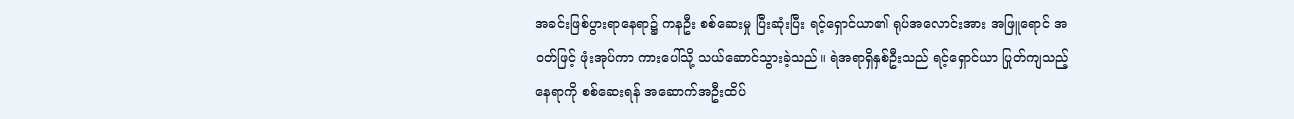အခင်းဖြစ်ပွားရာနေရာ၌ ကနဦး စစ်ဆေးမှု ပြီးဆုံးပြီး ရင့်ရှောင်ယာ၏ ရုပ်အလောင်းအား အဖြူရောင် အဝတ်ဖြင့် ဖုံးအုပ်ကာ ကားပေါ်သို့ သယ်ဆောင်သွားခဲ့သည်။ ရဲအရာရှိနှစ်ဦးသည် ရင့်ရှောင်ယာ ပြုတ်ကျသည့်နေရာကို စစ်ဆေးရန် အဆောက်အဦးထိပ်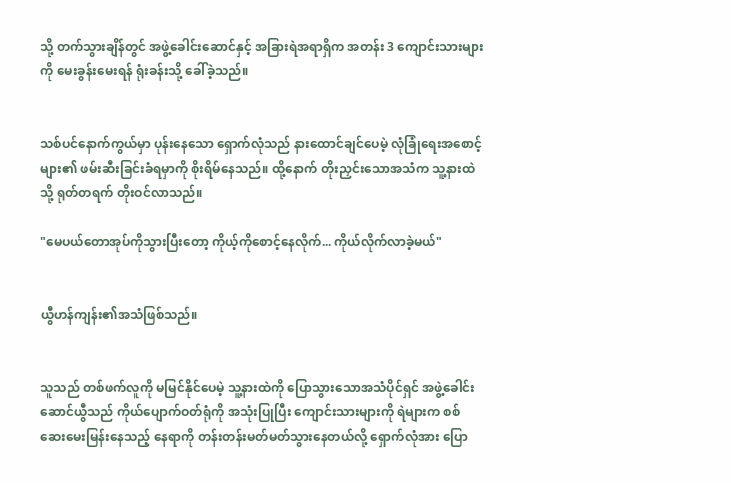သို့ တက်သွားချိန်တွင် အဖွဲ့ခေါင်းဆောင်နှင့် အခြားရဲအရာရှိက အတန်း 3 ကျောင်းသားများကို မေးခွန်းမေးရန် ရုံးခန်းသို့ ခေါ်ခဲ့သည်။


သစ်ပင်နောက်ကွယ်မှာ ပုန်းနေသော ရှောက်လုံသည် နားထောင်ချင်ပေမဲ့ လုံခြုံရေးအစောင့်များ၏ ဖမ်းဆီးခြင်းခံရမှာကို စိုးရိမ်နေသည်။ ထို့နောက် တိုးညှင်းသောအသံက သူ့နားထဲသို့ ရုတ်တရက် တိုးဝင်လာသည်။

"မေပယ်တောအုပ်ကိုသွားပြီးတော့ ကိုယ့်ကိုစောင့်နေလိုက်... ကိုယ်လိုက်လာခဲ့မယ်"


ယွီဟန်ကျန်း၏အသံဖြစ်သည်။


သူသည် တစ်ဖက်လူကို မမြင်နိုင်ပေမဲ့ သူ့နားထဲကို ပြောသွားသောအသံပိုင်ရှင် အဖွဲ့ခေါင်းဆောင်ယွီသည် ကိုယ်ပျောက်ဝတ်ရုံကို အသုံးပြုပြီး ကျောင်းသားများကို ရဲများက စစ်ဆေးမေးမြန်းနေသည့် နေရာကို တန်းတန်းမတ်မတ်သွားနေတယ်လို့ ရှောက်လုံအား ပြော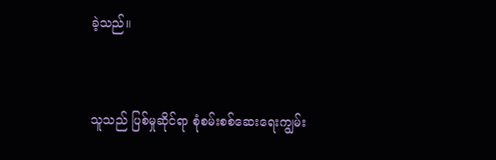ခဲ့သည်။


သူသည် ပြစ်မှုဆိုင်ရာ စုံစမ်းစစ်ဆေးရေးကျွမ်း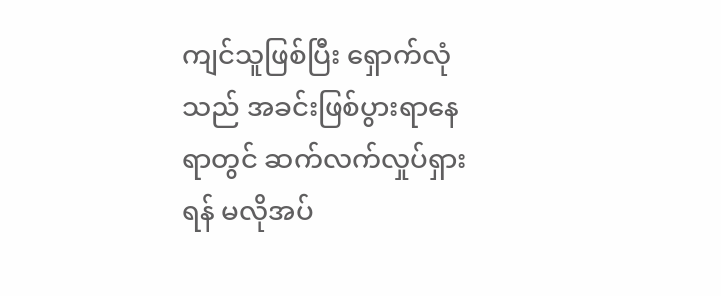ကျင်သူဖြစ်ပြီး ရှောက်လုံသည် အခင်းဖြစ်ပွားရာနေရာတွင် ဆက်လက်လှုပ်ရှားရန် မလိုအပ်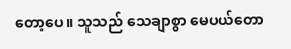တော့ပေ။ သူသည် သေချာစွာ မေပယ်တော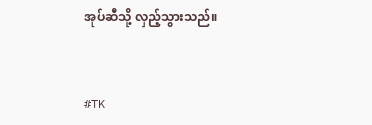အုပ်ဆီသို့ လှည့်သွားသည်။


#TK